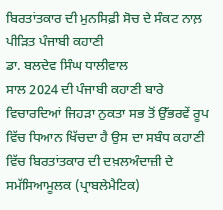ਬਿਰਤਾਂਤਕਾਰ ਦੀ ਮੁਨਸਿਫ਼ੀ ਸੋਚ ਦੇ ਸੰਕਟ ਨਾਲ਼ ਪੀੜਿਤ ਪੰਜਾਬੀ ਕਹਾਣੀ
ਡਾ. ਬਲਦੇਵ ਸਿੰਘ ਧਾਲੀਵਾਲ
ਸਾਲ 2024 ਦੀ ਪੰਜਾਬੀ ਕਹਾਣੀ ਬਾਰੇ ਵਿਚਾਰਦਿਆਂ ਜਿਹੜਾ ਨੁਕਤਾ ਸਭ ਤੋਂ ਉੱਭਰਵੇਂ ਰੂਪ ਵਿੱਚ ਧਿਆਨ ਖਿੱਚਦਾ ਹੈ ਉਸ ਦਾ ਸਬੰਧ ਕਹਾਣੀ ਵਿੱਚ ਬਿਰਤਾਂਤਕਾਰ ਦੀ ਦਖ਼ਲਅੰਦਾਜ਼ੀ ਦੇ ਸਮੱਸਿਆਮੂਲਕ (ਪ੍ਰਾਬਲੇਮੈਟਿਕ)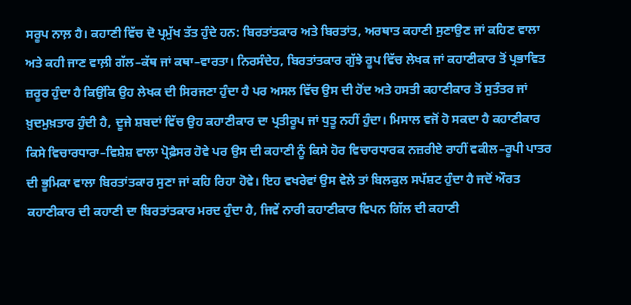ਸਰੂਪ ਨਾਲ਼ ਹੈ। ਕਹਾਣੀ ਵਿੱਚ ਦੋ ਪ੍ਰਮੁੱਖ ਤੱਤ ਹੁੰਦੇ ਹਨ: ਬਿਰਤਾਂਤਕਾਰ ਅਤੇ ਬਿਰਤਾਂਤ, ਅਰਥਾਤ ਕਹਾਣੀ ਸੁਣਾਉਣ ਜਾਂ ਕਹਿਣ ਵਾਲਾ ਅਤੇ ਕਹੀ ਜਾਣ ਵਾਲ਼ੀ ਗੱਲ–ਕੱਥ ਜਾਂ ਕਥਾ–ਵਾਰਤਾ। ਨਿਰਸੰਦੇਹ, ਬਿਰਤਾਂਤਕਾਰ ਗੁੱਝੇ ਰੂਪ ਵਿੱਚ ਲੇਖਕ ਜਾਂ ਕਹਾਣੀਕਾਰ ਤੋਂ ਪ੍ਰਭਾਵਿਤ ਜ਼ਰੂਰ ਹੁੰਦਾ ਹੈ ਕਿਉਂਕਿ ਉਹ ਲੇਖਕ ਦੀ ਸਿਰਜਣਾ ਹੁੰਦਾ ਹੈ ਪਰ ਅਸਲ ਵਿੱਚ ਉਸ ਦੀ ਹੋਂਦ ਅਤੇ ਹਸਤੀ ਕਹਾਣੀਕਾਰ ਤੋਂ ਸੁਤੰਤਰ ਜਾਂ ਖ਼ੁਦਮੁਖ਼ਤਾਰ ਹੁੰਦੀ ਹੈ, ਦੂਜੇ ਸ਼ਬਦਾਂ ਵਿੱਚ ਉਹ ਕਹਾਣੀਕਾਰ ਦਾ ਪ੍ਰਤੀਰੂਪ ਜਾਂ ਧੁਤੂ ਨਹੀਂ ਹੁੰਦਾ। ਮਿਸਾਲ ਵਜੋਂ ਹੋ ਸਕਦਾ ਹੈ ਕਹਾਣੀਕਾਰ ਕਿਸੇ ਵਿਚਾਰਧਾਰਾ–ਵਿਸ਼ੇਸ਼ ਵਾਲਾ ਪ੍ਰੋਫ਼ੈਸਰ ਹੋਵੇ ਪਰ ਉਸ ਦੀ ਕਹਾਣੀ ਨੂੰ ਕਿਸੇ ਹੋਰ ਵਿਚਾਰਧਾਰਕ ਨਜ਼ਰੀਏ ਰਾਹੀਂ ਵਕੀਲ–ਰੂਪੀ ਪਾਤਰ ਦੀ ਭੂਮਿਕਾ ਵਾਲਾ ਬਿਰਤਾਂਤਕਾਰ ਸੁਣਾ ਜਾਂ ਕਹਿ ਰਿਹਾ ਹੋਵੇ। ਇਹ ਵਖਰੇਵਾਂ ਉਸ ਵੇਲੇ ਤਾਂ ਬਿਲਕੁਲ ਸਪੱਸ਼ਟ ਹੁੰਦਾ ਹੈ ਜਦੋਂ ਔਰਤ ਕਹਾਣੀਕਾਰ ਦੀ ਕਹਾਣੀ ਦਾ ਬਿਰਤਾਂਤਕਾਰ ਮਰਦ ਹੁੰਦਾ ਹੈ, ਜਿਵੇਂ ਨਾਰੀ ਕਹਾਣੀਕਾਰ ਵਿਪਨ ਗਿੱਲ ਦੀ ਕਹਾਣੀ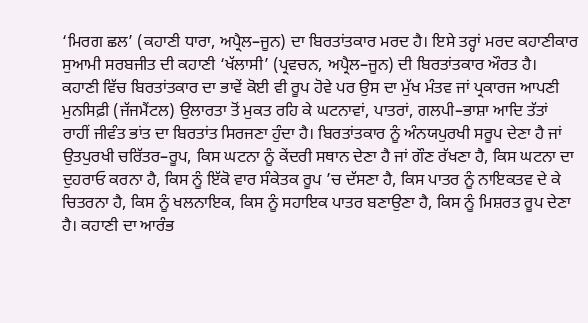‘ਮਿਰਗ ਛਲ’ (ਕਹਾਣੀ ਧਾਰਾ, ਅਪ੍ਰੈਲ–ਜੂਨ) ਦਾ ਬਿਰਤਾਂਤਕਾਰ ਮਰਦ ਹੈ। ਇਸੇ ਤਰ੍ਹਾਂ ਮਰਦ ਕਹਾਣੀਕਾਰ ਸੁਆਮੀ ਸਰਬਜੀਤ ਦੀ ਕਹਾਣੀ ‘ਖੱਲਾਸੀ’ (ਪ੍ਰਵਚਨ, ਅਪ੍ਰੈਲ–ਜੂਨ) ਦੀ ਬਿਰਤਾਂਤਕਾਰ ਔਰਤ ਹੈ।
ਕਹਾਣੀ ਵਿੱਚ ਬਿਰਤਾਂਤਕਾਰ ਦਾ ਭਾਵੇਂ ਕੋਈ ਵੀ ਰੂਪ ਹੋਵੇ ਪਰ ਉਸ ਦਾ ਮੁੱਖ ਮੰਤਵ ਜਾਂ ਪ੍ਰਕਾਰਜ ਆਪਣੀ ਮੁਨਸਿਫ਼ੀ (ਜੱਜਮੈਂਟਲ) ਉਲਾਰਤਾ ਤੋਂ ਮੁਕਤ ਰਹਿ ਕੇ ਘਟਨਾਵਾਂ, ਪਾਤਰਾਂ, ਗਲਪੀ–ਭਾਸ਼ਾ ਆਦਿ ਤੱਤਾਂ ਰਾਹੀਂ ਜੀਵੰਤ ਭਾਂਤ ਦਾ ਬਿਰਤਾਂਤ ਸਿਰਜਣਾ ਹੁੰਦਾ ਹੈ। ਬਿਰਤਾਂਤਕਾਰ ਨੂੰ ਅੰਨਯਪੁਰਖੀ ਸਰੂਪ ਦੇਣਾ ਹੈ ਜਾਂ ਉਤਪੁਰਖੀ ਚਰਿੱਤਰ–ਰੂਪ, ਕਿਸ ਘਟਨਾ ਨੂੰ ਕੇਂਦਰੀ ਸਥਾਨ ਦੇਣਾ ਹੈ ਜਾਂ ਗੌਣ ਰੱਖਣਾ ਹੈ, ਕਿਸ ਘਟਨਾ ਦਾ ਦੁਹਰਾਓ ਕਰਨਾ ਹੈ, ਕਿਸ ਨੂੰ ਇੱਕੋ ਵਾਰ ਸੰਕੇਤਕ ਰੂਪ ’ਚ ਦੱਸਣਾ ਹੈ, ਕਿਸ ਪਾਤਰ ਨੂੰ ਨਾਇਕਤਵ ਦੇ ਕੇ ਚਿਤਰਨਾ ਹੈ, ਕਿਸ ਨੂੰ ਖਲਨਾਇਕ, ਕਿਸ ਨੂੰ ਸਹਾਇਕ ਪਾਤਰ ਬਣਾਉਣਾ ਹੈ, ਕਿਸ ਨੂੰ ਮਿਸ਼ਰਤ ਰੂਪ ਦੇਣਾ ਹੈ। ਕਹਾਣੀ ਦਾ ਆਰੰਭ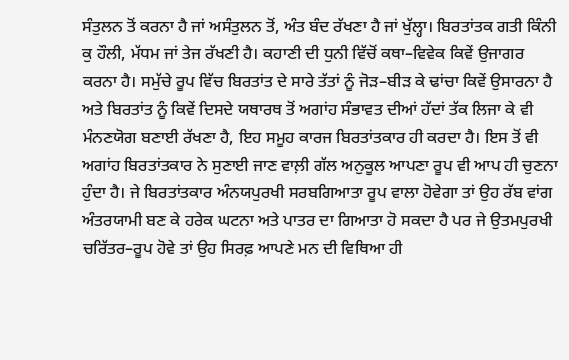ਸੰਤੁਲਨ ਤੋਂ ਕਰਨਾ ਹੈ ਜਾਂ ਅਸੰਤੁਲਨ ਤੋਂ, ਅੰਤ ਬੰਦ ਰੱਖਣਾ ਹੈ ਜਾਂ ਖੁੱਲ੍ਹਾ। ਬਿਰਤਾਂਤਕ ਗਤੀ ਕਿੰਨੀ ਕੁ ਹੌਲੀ, ਮੱਧਮ ਜਾਂ ਤੇਜ ਰੱਖਣੀ ਹੈ। ਕਹਾਣੀ ਦੀ ਧੁਨੀ ਵਿੱਚੋਂ ਕਥਾ–ਵਿਵੇਕ ਕਿਵੇਂ ਉਜਾਗਰ ਕਰਨਾ ਹੈ। ਸਮੁੱਚੇ ਰੂਪ ਵਿੱਚ ਬਿਰਤਾਂਤ ਦੇ ਸਾਰੇ ਤੱਤਾਂ ਨੂੰ ਜੋੜ–ਬੀੜ ਕੇ ਢਾਂਚਾ ਕਿਵੇਂ ਉਸਾਰਨਾ ਹੈ ਅਤੇ ਬਿਰਤਾਂਤ ਨੂੰ ਕਿਵੇਂ ਦਿਸਦੇ ਯਥਾਰਥ ਤੋਂ ਅਗਾਂਹ ਸੰਭਾਵਤ ਦੀਆਂ ਹੱਦਾਂ ਤੱਕ ਲਿਜਾ ਕੇ ਵੀ ਮੰਨਣਯੋਗ ਬਣਾਈ ਰੱਖਣਾ ਹੈ, ਇਹ ਸਮੂਹ ਕਾਰਜ ਬਿਰਤਾਂਤਕਾਰ ਹੀ ਕਰਦਾ ਹੈ। ਇਸ ਤੋਂ ਵੀ ਅਗਾਂਹ ਬਿਰਤਾਂਤਕਾਰ ਨੇ ਸੁਣਾਈ ਜਾਣ ਵਾਲ਼ੀ ਗੱਲ ਅਨੁਕੂਲ ਆਪਣਾ ਰੂਪ ਵੀ ਆਪ ਹੀ ਚੁਣਨਾ ਹੁੰਦਾ ਹੈ। ਜੇ ਬਿਰਤਾਂਤਕਾਰ ਅੰਨਯਪੁਰਖੀ ਸਰਬਗਿਆਤਾ ਰੂਪ ਵਾਲਾ ਹੋਵੇਗਾ ਤਾਂ ਉਹ ਰੱਬ ਵਾਂਗ ਅੰਤਰਯਾਮੀ ਬਣ ਕੇ ਹਰੇਕ ਘਟਨਾ ਅਤੇ ਪਾਤਰ ਦਾ ਗਿਆਤਾ ਹੋ ਸਕਦਾ ਹੈ ਪਰ ਜੇ ਉਤਮਪੁਰਖੀ ਚਰਿੱਤਰ–ਰੂਪ ਹੋਵੇ ਤਾਂ ਉਹ ਸਿਰਫ਼ ਆਪਣੇ ਮਨ ਦੀ ਵਿਥਿਆ ਹੀ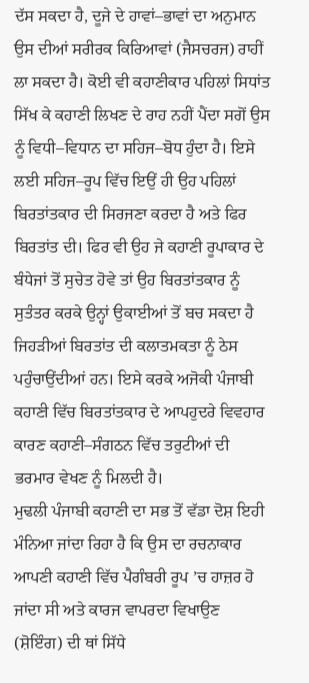ਦੱਸ ਸਕਦਾ ਹੈ, ਦੂਜੇ ਦੇ ਹਾਵਾਂ–ਭਾਵਾਂ ਦਾ ਅਨੁਮਾਨ ਉਸ ਦੀਆਂ ਸਰੀਰਕ ਕਿਰਿਆਵਾਂ (ਜੈਸਚਰਜ) ਰਾਹੀਂ ਲਾ ਸਕਦਾ ਹੈ। ਕੋਈ ਵੀ ਕਹਾਣੀਕਾਰ ਪਹਿਲਾਂ ਸਿਧਾਂਤ ਸਿੱਖ ਕੇ ਕਹਾਣੀ ਲਿਖਣ ਦੇ ਰਾਹ ਨਹੀਂ ਪੈਂਦਾ ਸਗੋਂ ਉਸ ਨੂੰ ਵਿਧੀ–ਵਿਧਾਨ ਦਾ ਸਹਿਜ–ਬੋਧ ਹੁੰਦਾ ਹੈ। ਇਸੇ ਲਈ ਸਹਿਜ–ਰੂਪ ਵਿੱਚ ਇਉਂ ਹੀ ਉਹ ਪਹਿਲਾਂ ਬਿਰਤਾਂਤਕਾਰ ਦੀ ਸਿਰਜਣਾ ਕਰਦਾ ਹੈ ਅਤੇ ਫਿਰ ਬਿਰਤਾਂਤ ਦੀ। ਫਿਰ ਵੀ ਉਹ ਜੇ ਕਹਾਣੀ ਰੂਪਾਕਾਰ ਦੇ ਬੰਧੇਜਾਂ ਤੋਂ ਸੁਚੇਤ ਹੋਵੇ ਤਾਂ ਉਹ ਬਿਰਤਾਂਤਕਾਰ ਨੂੰ ਸੁਤੰਤਰ ਕਰਕੇ ਉਨ੍ਹਾਂ ਉਕਾਈਆਂ ਤੋਂ ਬਚ ਸਕਦਾ ਹੈ ਜਿਹੜੀਆਂ ਬਿਰਤਾਂਤ ਦੀ ਕਲਾਤਮਕਤਾ ਨੂੰ ਠੇਸ ਪਹੁੰਚਾਉਂਦੀਆਂ ਹਨ। ਇਸੇ ਕਰਕੇ ਅਜੋਕੀ ਪੰਜਾਬੀ ਕਹਾਣੀ ਵਿੱਚ ਬਿਰਤਾਂਤਕਾਰ ਦੇ ਆਪਹੁਦਰੇ ਵਿਵਹਾਰ ਕਾਰਣ ਕਹਾਣੀ–ਸੰਗਠਨ ਵਿੱਚ ਤਰੁਟੀਆਂ ਦੀ ਭਰਮਾਰ ਵੇਖਣ ਨੂੰ ਮਿਲਦੀ ਹੈ।
ਮੁਢਲੀ ਪੰਜਾਬੀ ਕਹਾਣੀ ਦਾ ਸਭ ਤੋਂ ਵੱਡਾ ਦੋਸ਼ ਇਹੀ ਮੰਨਿਆ ਜਾਂਦਾ ਰਿਹਾ ਹੈ ਕਿ ਉਸ ਦਾ ਰਚਨਾਕਾਰ ਆਪਣੀ ਕਹਾਣੀ ਵਿੱਚ ਪੈਗੰਬਰੀ ਰੂਪ ’ਚ ਹਾਜ਼ਰ ਹੋ ਜਾਂਦਾ ਸੀ ਅਤੇ ਕਾਰਜ ਵਾਪਰਦਾ ਵਿਖਾਉਣ (ਸ਼ੋਇੰਗ) ਦੀ ਥਾਂ ਸਿੱਧੇ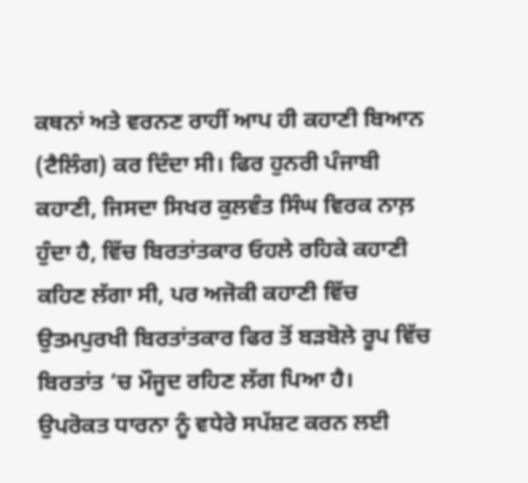ਕਥਨਾਂ ਅਤੇ ਵਰਨਣ ਰਾਹੀਂ ਆਪ ਹੀ ਕਹਾਣੀ ਬਿਆਨ (ਟੈਲਿੰਗ) ਕਰ ਦਿੰਦਾ ਸੀ। ਫਿਰ ਹੁਨਰੀ ਪੰਜਾਬੀ ਕਹਾਣੀ, ਜਿਸਦਾ ਸਿਖਰ ਕੁਲਵੰਤ ਸਿੰਘ ਵਿਰਕ ਨਾਲ਼ ਹੁੰਦਾ ਹੈ, ਵਿੱਚ ਬਿਰਤਾਂਤਕਾਰ ਓਹਲੇ ਰਹਿਕੇ ਕਹਾਣੀ ਕਹਿਣ ਲੱਗਾ ਸੀ, ਪਰ ਅਜੋਕੀ ਕਹਾਣੀ ਵਿੱਚ ਉਤਮਪੁਰਖੀ ਬਿਰਤਾਂਤਕਾਰ ਫਿਰ ਤੋਂ ਬੜਬੋਲੇ ਰੂਪ ਵਿੱਚ ਬਿਰਤਾਂਤ ’ਚ ਮੌਜੂਦ ਰਹਿਣ ਲੱਗ ਪਿਆ ਹੈ।
ਉਪਰੋਕਤ ਧਾਰਨਾ ਨੂੰ ਵਧੇਰੇ ਸਪੱਸ਼ਟ ਕਰਨ ਲਈ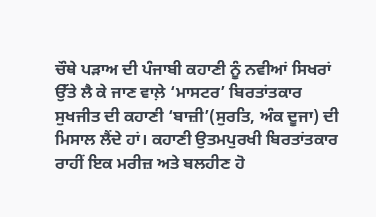ਚੌਥੇ ਪੜਾਅ ਦੀ ਪੰਜਾਬੀ ਕਹਾਣੀ ਨੂੰ ਨਵੀਆਂ ਸਿਖਰਾਂ ਉੱਤੇ ਲੈ ਕੇ ਜਾਣ ਵਾਲ਼ੇ ‘ਮਾਸਟਰ’ ਬਿਰਤਾਂਤਕਾਰ ਸੁਖਜੀਤ ਦੀ ਕਹਾਣੀ ‘ਬਾਜ਼ੀ’(ਸੁਰਤਿ, ਅੰਕ ਦੂਜਾ) ਦੀ ਮਿਸਾਲ ਲੈਂਦੇ ਹਾਂ। ਕਹਾਣੀ ਉਤਮਪੁਰਖੀ ਬਿਰਤਾਂਤਕਾਰ ਰਾਹੀਂ ਇਕ ਮਰੀਜ਼ ਅਤੇ ਬਲਹੀਣ ਹੋ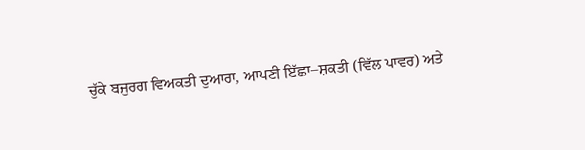ਚੁੱਕੇ ਬਜੁਰਗ ਵਿਅਕਤੀ ਦੁਆਰਾ, ਆਪਣੀ ਇੱਛਾ–ਸ਼ਕਤੀ (ਵਿੱਲ ਪਾਵਰ) ਅਤੇ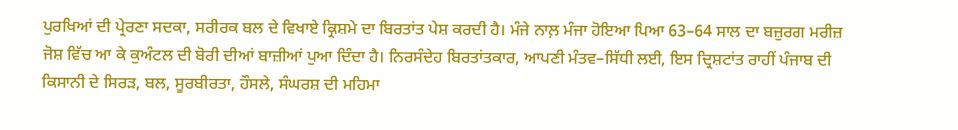ਪੁਰਖਿਆਂ ਦੀ ਪ੍ਰੇਰਣਾ ਸਦਕਾ, ਸਰੀਰਕ ਬਲ ਦੇ ਵਿਖਾਏ ਕ੍ਰਿਸ਼ਮੇ ਦਾ ਬਿਰਤਾਂਤ ਪੇਸ਼ ਕਰਦੀ ਹੈ। ਮੰਜੇ ਨਾਲ਼ ਮੰਜਾ ਹੋਇਆ ਪਿਆ 63–64 ਸਾਲ ਦਾ ਬਜ਼ੁਰਗ ਮਰੀਜ਼ ਜੋਸ਼ ਵਿੱਚ ਆ ਕੇ ਕੁਅੰਟਲ ਦੀ ਬੋਰੀ ਦੀਆਂ ਬਾਜ਼ੀਆਂ ਪੁਆ ਦਿੰਦਾ ਹੈ। ਨਿਰਸੰਦੇਹ ਬਿਰਤਾਂਤਕਾਰ, ਆਪਣੀ ਮੰਤਵ–ਸਿੱਧੀ ਲਈ, ਇਸ ਦ੍ਰਿਸ਼ਟਾਂਤ ਰਾਹੀਂ ਪੰਜਾਬ ਦੀ ਕਿਸਾਨੀ ਦੇ ਸਿਰੜ, ਬਲ, ਸੂਰਬੀਰਤਾ, ਹੌਸਲੇ, ਸੰਘਰਸ਼ ਦੀ ਮਹਿਮਾ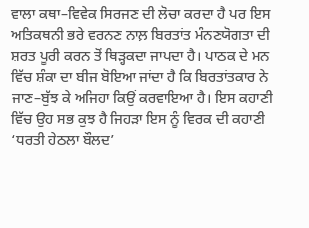ਵਾਲਾ ਕਥਾ–ਵਿਵੇਕ ਸਿਰਜਣ ਦੀ ਲੋਚਾ ਕਰਦਾ ਹੈ ਪਰ ਇਸ ਅਤਿਕਥਨੀ ਭਰੇ ਵਰਨਣ ਨਾਲ਼ ਬਿਰਤਾਂਤ ਮੰਨਣਯੋਗਤਾ ਦੀ ਸ਼ਰਤ ਪੂਰੀ ਕਰਨ ਤੋਂ ਥਿੜ੍ਹਕਦਾ ਜਾਪਦਾ ਹੈ। ਪਾਠਕ ਦੇ ਮਨ ਵਿੱਚ ਸ਼ੰਕਾ ਦਾ ਬੀਜ ਬੋਇਆ ਜਾਂਦਾ ਹੈ ਕਿ ਬਿਰਤਾਂਤਕਾਰ ਨੇ ਜਾਣ–ਬੁੱਝ ਕੇ ਅਜਿਹਾ ਕਿਉਂ ਕਰਵਾਇਆ ਹੈ। ਇਸ ਕਹਾਣੀ ਵਿੱਚ ਉਹ ਸਭ ਕੁਝ ਹੈ ਜਿਹੜਾ ਇਸ ਨੂੰ ਵਿਰਕ ਦੀ ਕਹਾਣੀ ‘ਧਰਤੀ ਹੇਠਲਾ ਬੌਲਦ’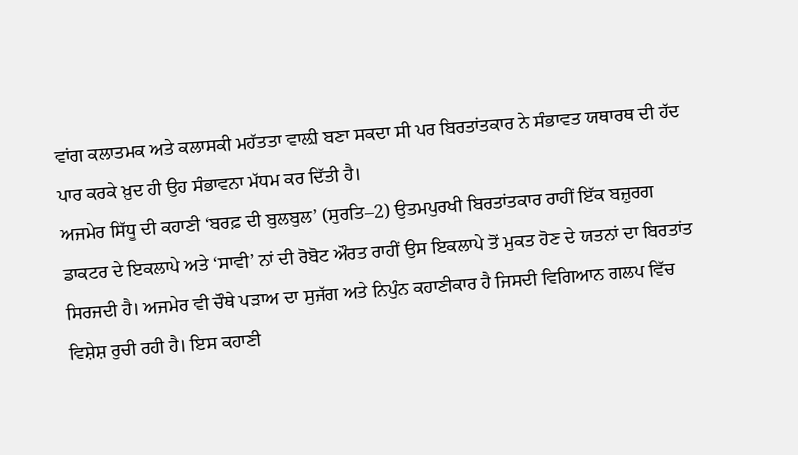ਵਾਂਗ ਕਲਾਤਮਕ ਅਤੇ ਕਲਾਸਕੀ ਮਹੱਤਤਾ ਵਾਲ਼ੀ ਬਣਾ ਸਕਦਾ ਸੀ ਪਰ ਬਿਰਤਾਂਤਕਾਰ ਨੇ ਸੰਭਾਵਤ ਯਥਾਰਥ ਦੀ ਹੱਦ ਪਾਰ ਕਰਕੇ ਖ਼ੁਦ ਹੀ ਉਹ ਸੰਭਾਵਨਾ ਮੱਧਮ ਕਰ ਦਿੱਤੀ ਹੈ।
ਅਜਮੇਰ ਸਿੱਧੂ ਦੀ ਕਹਾਣੀ ‘ਬਰਫ਼ ਦੀ ਬੁਲਬੁਲ’ (ਸੁਰਤਿ–2) ਉਤਮਪੁਰਖੀ ਬਿਰਤਾਂਤਕਾਰ ਰਾਹੀਂ ਇੱਕ ਬਜ਼ੁਰਗ ਡਾਕਟਰ ਦੇ ਇਕਲਾਪੇ ਅਤੇ ‘ਸਾਵੀ’ ਨਾਂ ਦੀ ਰੋਬੋਟ ਔਰਤ ਰਾਹੀਂ ਉਸ ਇਕਲਾਪੇ ਤੋਂ ਮੁਕਤ ਹੋਣ ਦੇ ਯਤਨਾਂ ਦਾ ਬਿਰਤਾਂਤ ਸਿਰਜਦੀ ਹੈ। ਅਜਮੇਰ ਵੀ ਚੌਥੇ ਪੜਾਅ ਦਾ ਸੁਜੱਗ ਅਤੇ ਨਿਪੁੰਨ ਕਹਾਣੀਕਾਰ ਹੈ ਜਿਸਦੀ ਵਿਗਿਆਨ ਗਲਪ ਵਿੱਚ ਵਿਸ਼ੇਸ਼ ਰੁਚੀ ਰਹੀ ਹੈ। ਇਸ ਕਹਾਣੀ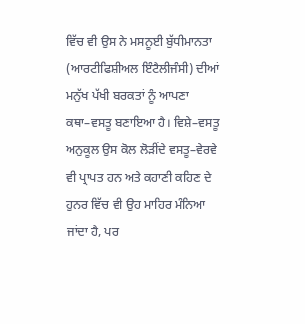ਵਿੱਚ ਵੀ ਉਸ ਨੇ ਮਸਨੂਈ ਬੁੱਧੀਮਾਨਤਾ (ਆਰਟੀਫਿਸ਼ੀਅਲ ਇੰਟੈਲੀਜੰਸੀ) ਦੀਆਂ ਮਨੁੱਖ ਪੱਖੀ ਬਰਕਤਾਂ ਨੂੰ ਆਪਣਾ ਕਥਾ–ਵਸਤੂ ਬਣਾਇਆ ਹੈ। ਵਿਸ਼ੇ–ਵਸਤੂ ਅਨੁਕੂਲ ਉਸ ਕੋਲ ਲੋੜੀਂਦੇ ਵਸਤੂ–ਵੇਰਵੇ ਵੀ ਪ੍ਰਾਪਤ ਹਨ ਅਤੇ ਕਹਾਣੀ ਕਹਿਣ ਦੇ ਹੁਨਰ ਵਿੱਚ ਵੀ ਉਹ ਮਾਹਿਰ ਮੰਨਿਆ ਜਾਂਦਾ ਹੈ, ਪਰ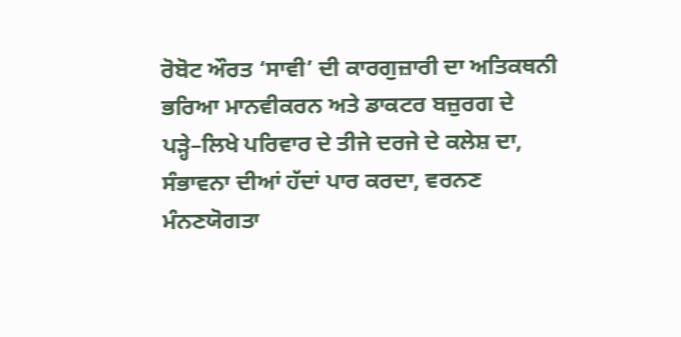ਰੋਬੋਟ ਔਰਤ ‘ਸਾਵੀ’ ਦੀ ਕਾਰਗੁਜ਼ਾਰੀ ਦਾ ਅਤਿਕਥਨੀ ਭਰਿਆ ਮਾਨਵੀਕਰਨ ਅਤੇ ਡਾਕਟਰ ਬਜ਼ੁਰਗ ਦੇ ਪੜ੍ਹੇ–ਲਿਖੇ ਪਰਿਵਾਰ ਦੇ ਤੀਜੇ ਦਰਜੇ ਦੇ ਕਲੇਸ਼ ਦਾ, ਸੰਭਾਵਨਾ ਦੀਆਂ ਹੱਦਾਂ ਪਾਰ ਕਰਦਾ, ਵਰਨਣ ਮੰਨਣਯੋਗਤਾ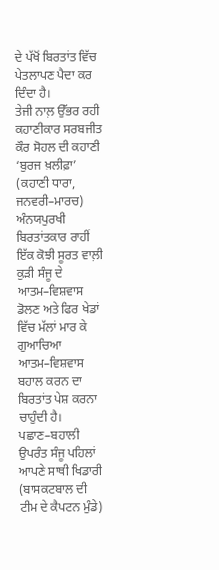ਦੇ ਪੱਖੋਂ ਬਿਰਤਾਂਤ ਵਿੱਚ ਪੇਤਲਾਪਣ ਪੈਦਾ ਕਰ ਦਿੰਦਾ ਹੈ।
ਤੇਜੀ ਨਾਲ਼ ਉੱਭਰ ਰਹੀ ਕਹਾਣੀਕਾਰ ਸਰਬਜੀਤ ਕੌਰ ਸੋਹਲ ਦੀ ਕਹਾਣੀ ‘ਬੁਰਜ ਖ਼ਲੀਫ਼ਾ’ (ਕਹਾਣੀ ਧਾਰਾ, ਜਨਵਰੀ–ਮਾਰਚ) ਅੰਨਯਪੁਰਖੀ ਬਿਰਤਾਂਤਕਾਰ ਰਾਹੀਂ ਇੱਕ ਕੋਝੀ ਸੂਰਤ ਵਾਲ਼ੀ ਕੁੜੀ ਸੰਜੂ ਦੇ ਆਤਮ–ਵਿਸ਼ਵਾਸ ਡੋਲਣ ਅਤੇ ਫਿਰ ਖੇਡਾਂ ਵਿੱਚ ਮੱਲਾਂ ਮਾਰ ਕੇ ਗੁਆਚਿਆ ਆਤਮ–ਵਿਸ਼ਵਾਸ ਬਹਾਲ ਕਰਨ ਦਾ ਬਿਰਤਾਂਤ ਪੇਸ਼ ਕਰਨਾ ਚਾਹੁੰਦੀ ਹੈ। ਪਛਾਣ–ਬਹਾਲੀ ਉਪਰੰਤ ਸੰਜੂ ਪਹਿਲਾਂ ਆਪਣੇ ਸਾਥੀ ਖਿਡਾਰੀ (ਬਾਸਕਟਬਾਲ ਦੀ ਟੀਮ ਦੇ ਕੈਪਟਨ ਮੁੰਡੇ)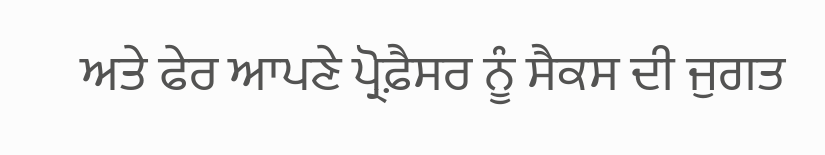ਅਤੇ ਫੇਰ ਆਪਣੇ ਪ੍ਰੋਫ਼ੈਸਰ ਨੂੰ ਸੈਕਸ ਦੀ ਜੁਗਤ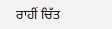ਰਾਹੀਂ ਚਿੱਤ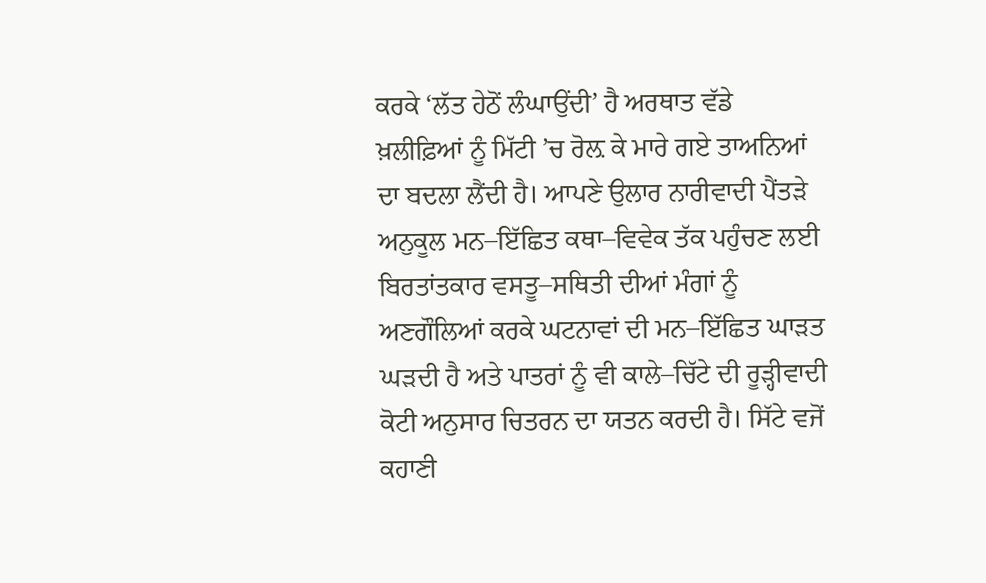ਕਰਕੇ ‘ਲੱਤ ਹੇਠੋਂ ਲੰਘਾਉਂਦੀ’ ਹੈ ਅਰਥਾਤ ਵੱਡੇ ਖ਼ਲੀਫ਼ਿਆਂ ਨੂੰ ਮਿੱਟੀ ’ਚ ਰੋਲ਼ ਕੇ ਮਾਰੇ ਗਏ ਤਾਅਨਿਆਂ ਦਾ ਬਦਲਾ ਲੈਂਦੀ ਹੈ। ਆਪਣੇ ਉਲਾਰ ਨਾਰੀਵਾਦੀ ਪੈਂਤੜੇ ਅਨੁਕੂਲ ਮਨ–ਇੱਛਿਤ ਕਥਾ–ਵਿਵੇਕ ਤੱਕ ਪਹੁੰਚਣ ਲਈ ਬਿਰਤਾਂਤਕਾਰ ਵਸਤੂ–ਸਥਿਤੀ ਦੀਆਂ ਮੰਗਾਂ ਨੂੰ ਅਣਗੌਲਿਆਂ ਕਰਕੇ ਘਟਨਾਵਾਂ ਦੀ ਮਨ–ਇੱਛਿਤ ਘਾੜਤ ਘੜਦੀ ਹੈ ਅਤੇ ਪਾਤਰਾਂ ਨੂੰ ਵੀ ਕਾਲੇ–ਚਿੱਟੇ ਦੀ ਰੂੜ੍ਹੀਵਾਦੀ ਕੋਟੀ ਅਨੁਸਾਰ ਚਿਤਰਨ ਦਾ ਯਤਨ ਕਰਦੀ ਹੈ। ਸਿੱਟੇ ਵਜੋਂ ਕਹਾਣੀ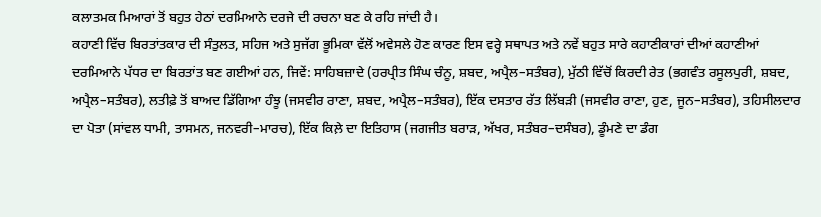ਕਲਾਤਮਕ ਮਿਆਰਾਂ ਤੋਂ ਬਹੁਤ ਹੇਠਾਂ ਦਰਮਿਆਨੇ ਦਰਜੇ ਦੀ ਰਚਨਾ ਬਣ ਕੇ ਰਹਿ ਜਾਂਦੀ ਹੈ।
ਕਹਾਣੀ ਵਿੱਚ ਬਿਰਤਾਂਤਕਾਰ ਦੀ ਸੰਤੁਲਤ, ਸਹਿਜ ਅਤੇ ਸੁਜੱਗ ਭੂਮਿਕਾ ਵੱਲੋਂ ਅਵੇਸਲੇ ਹੋਣ ਕਾਰਣ ਇਸ ਵਰ੍ਹੇ ਸਥਾਪਤ ਅਤੇ ਨਵੇਂ ਬਹੁਤ ਸਾਰੇ ਕਹਾਣੀਕਾਰਾਂ ਦੀਆਂ ਕਹਾਣੀਆਂ ਦਰਮਿਆਨੇ ਪੱਧਰ ਦਾ ਬਿਰਤਾਂਤ ਬਣ ਗਈਆਂ ਹਨ, ਜਿਵੇਂ: ਸਾਹਿਬਜ਼ਾਦੇ (ਹਰਪ੍ਰੀਤ ਸਿੰਘ ਚੰਨੂ, ਸ਼ਬਦ, ਅਪ੍ਰੈਲ–ਸਤੰਬਰ), ਮੁੱਠੀ ਵਿੱਚੋਂ ਕਿਰਦੀ ਰੇਤ (ਭਗਵੰਤ ਰਸੂਲਪੁਰੀ, ਸ਼ਬਦ, ਅਪ੍ਰੈਲ–ਸਤੰਬਰ), ਲਤੀਫ਼ੇ ਤੋਂ ਬਾਅਦ ਡਿੱਗਿਆ ਹੰਝੂ (ਜਸਵੀਰ ਰਾਣਾ, ਸ਼ਬਦ, ਅਪ੍ਰੈਲ–ਸਤੰਬਰ), ਇੱਕ ਦਸਤਾਰ ਰੱਤ ਲਿੱਬੜੀ (ਜਸਵੀਰ ਰਾਣਾ, ਹੁਣ, ਜੂਨ–ਸਤੰਬਰ), ਤਹਿਸੀਲਦਾਰ ਦਾ ਪੋਤਾ (ਸਾਂਵਲ ਧਾਮੀ, ਤਾਸਮਨ, ਜਨਵਰੀ–ਮਾਰਚ), ਇੱਕ ਕਿਲ਼ੇ ਦਾ ਇਤਿਹਾਸ (ਜਗਜੀਤ ਬਰਾੜ, ਅੱਖਰ, ਸਤੰਬਰ–ਦਸੰਬਰ), ਡੂੰਮਣੇ ਦਾ ਡੰਗ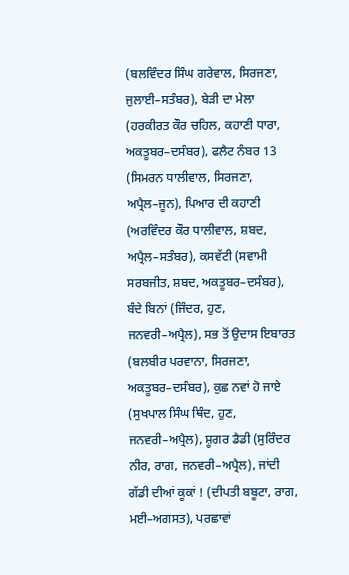(ਬਲਵਿੰਦਰ ਸਿੰਘ ਗਰੇਵਾਲ, ਸਿਰਜਣਾ, ਜੁਲਾਈ–ਸਤੰਬਰ), ਬੇੜੀ ਦਾ ਮੇਲਾ (ਹਰਕੀਰਤ ਕੌਰ ਚਹਿਲ, ਕਹਾਣੀ ਧਾਰਾ, ਅਕਤੂਬਰ–ਦਸੰਬਰ), ਫਲੈਟ ਨੰਬਰ 13 (ਸਿਮਰਨ ਧਾਲੀਵਾਲ, ਸਿਰਜਣਾ, ਅਪ੍ਰੈਲ–ਜੂਨ), ਪਿਆਰ ਦੀ ਕਹਾਣੀ (ਅਰਵਿੰਦਰ ਕੌਰ ਧਾਲੀਵਾਲ, ਸ਼ਬਦ, ਅਪ੍ਰੈਲ–ਸਤੰਬਰ), ਕਸਵੱਟੀ (ਸਵਾਮੀ ਸਰਬਜੀਤ, ਸ਼ਬਦ, ਅਕਤੂਬਰ–ਦਸੰਬਰ), ਬੰਦੇ ਬਿਨਾਂ (ਜਿੰਦਰ, ਹੁਣ, ਜਨਵਰੀ–ਅਪ੍ਰੈਲ), ਸਭ ਤੋਂ ਉਦਾਸ ਇਬਾਰਤ (ਬਲਬੀਰ ਪਰਵਾਨਾ, ਸਿਰਜਣਾ, ਅਕਤੂਬਰ–ਦਸੰਬਰ), ਕੁਛ ਨਵਾਂ ਹੋ ਜਾਏ (ਸੁਖਪਾਲ ਸਿੰਘ ਥਿੰਦ, ਹੁਣ, ਜਨਵਰੀ–ਅਪ੍ਰੈਲ), ਸ਼ੂਗਰ ਡੈਡੀ (ਸੁਰਿੰਦਰ ਨੀਰ, ਰਾਗ, ਜਨਵਰੀ–ਅਪ੍ਰੈਲ), ਜਾਂਦੀ ਗੱਡੀ ਦੀਆਂ ਕੂਕਾਂ ! (ਦੀਪਤੀ ਬਬੂਟਾ, ਰਾਗ, ਮਈ–ਅਗਸਤ), ਪਰਛਾਵਾਂ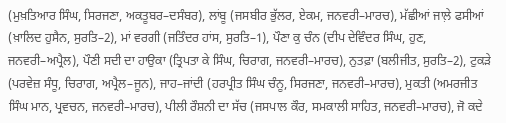(ਮੁਖ਼ਤਿਆਰ ਸਿੰਘ, ਸਿਰਜਣਾ, ਅਕਤੂਬਰ–ਦਸੰਬਰ), ਲਾਂਬੂ (ਜਸਬੀਰ ਭੁੱਲਰ, ਏਕਮ, ਜਨਵਰੀ–ਮਾਰਚ), ਮੱਛੀਆਂ ਜਾਲ਼ੇ ਫਸੀਆਂ (ਖ਼ਾਲਿਦ ਹੁਸੈਨ, ਸੁਰਤਿ–2), ਮਾਂ ਵਰਗੀ (ਜਤਿੰਦਰ ਹਾਂਸ, ਸੁਰਤਿ–1), ਪੌਣਾ ਕੁ ਚੰਨ (ਦੀਪ ਦੇਵਿੰਦਰ ਸਿੰਘ, ਹੁਣ, ਜਨਵਰੀ–ਅਪ੍ਰੈਲ), ਪੌਣੀ ਸਦੀ ਦਾ ਹਾਉਕਾ (ਤ੍ਰਿਪਤਾ ਕੇ ਸਿੰਘ, ਚਿਰਾਗ, ਜਨਵਰੀ–ਮਾਰਚ), ਨੁਤਫ਼ਾ (ਬਲੀਜੀਤ, ਸੁਰਤਿ–2), ਟੁਕੜੇ (ਪਰਵੇਜ਼ ਸੰਧੂ, ਚਿਰਾਗ, ਅਪ੍ਰੈਲ–ਜੂਨ), ਜਾਹ–ਜਾਂਦੀ (ਹਰਪ੍ਰੀਤ ਸਿੰਘ ਚੰਨੂ, ਸਿਰਜਣਾ, ਜਨਵਰੀ–ਮਾਰਚ), ਮੁਕਤੀ (ਅਮਰਜੀਤ ਸਿੰਘ ਮਾਨ, ਪ੍ਰਵਚਨ, ਜਨਵਰੀ–ਮਾਰਚ), ਪੀਲੀ ਰੌਸ਼ਨੀ ਦਾ ਸੱਚ (ਜਸਪਾਲ ਕੌਰ, ਸਮਕਾਲੀ ਸਾਹਿਤ, ਜਨਵਰੀ–ਮਾਰਚ), ਜੋ ਕਦੇ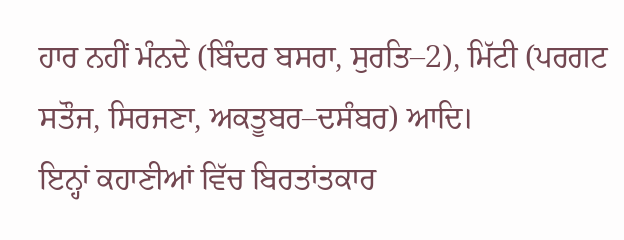ਹਾਰ ਨਹੀਂ ਮੰਨਦੇ (ਬਿੰਦਰ ਬਸਰਾ, ਸੁਰਤਿ–2), ਮਿੱਟੀ (ਪਰਗਟ ਸਤੌਜ, ਸਿਰਜਣਾ, ਅਕਤੂਬਰ–ਦਸੰਬਰ) ਆਦਿ।
ਇਨ੍ਹਾਂ ਕਹਾਣੀਆਂ ਵਿੱਚ ਬਿਰਤਾਂਤਕਾਰ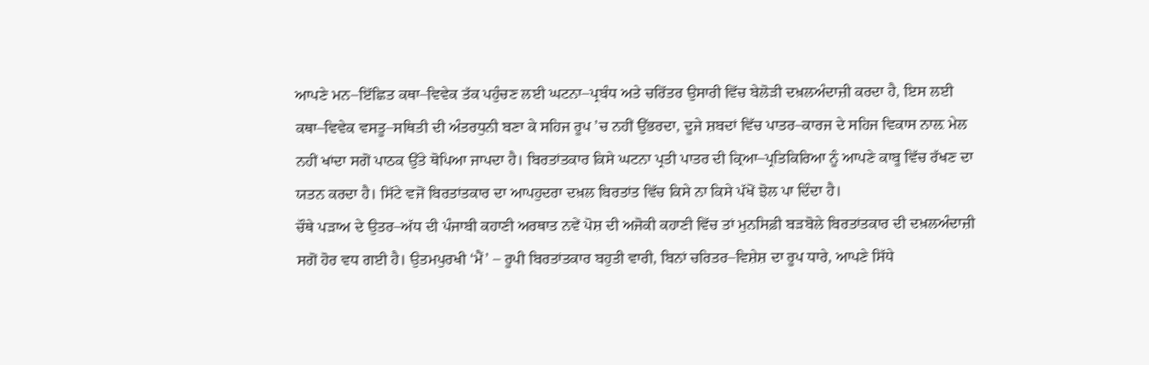ਆਪਣੇ ਮਨ–ਇੱਛਿਤ ਕਥਾ–ਵਿਵੇਕ ਤੱਕ ਪਹੁੰਚਣ ਲਈ ਘਟਨਾ–ਪ੍ਰਬੰਧ ਅਤੇ ਚਰਿੱਤਰ ਉਸਾਰੀ ਵਿੱਚ ਬੇਲੋੜੀ ਦਖ਼ਲਅੰਦਾਜ਼ੀ ਕਰਦਾ ਹੈ, ਇਸ ਲਈ ਕਥਾ–ਵਿਵੇਕ ਵਸਤੂ–ਸਥਿਤੀ ਦੀ ਅੰਤਰਧੁਨੀ ਬਣਾ ਕੇ ਸਹਿਜ ਰੂਪ ’ਚ ਨਹੀਂ ਉੱਭਰਦਾ, ਦੂਜੇ ਸ਼ਬਦਾਂ ਵਿੱਚ ਪਾਤਰ–ਕਾਰਜ ਦੇ ਸਹਿਜ ਵਿਕਾਸ ਨਾਲ਼ ਮੇਲ ਨਹੀਂ ਖਾਂਦਾ ਸਗੋਂ ਪਾਠਕ ਉੱਤੇ ਥੋਪਿਆ ਜਾਪਦਾ ਹੈ। ਬਿਰਤਾਂਤਕਾਰ ਕਿਸੇ ਘਟਨਾ ਪ੍ਰਤੀ ਪਾਤਰ ਦੀ ਕ੍ਰਿਆ–ਪ੍ਰਤਿਕਿਰਿਆ ਨੂੰ ਆਪਣੇ ਕਾਬੂ ਵਿੱਚ ਰੱਖਣ ਦਾ ਯਤਨ ਕਰਦਾ ਹੈ। ਸਿੱਟੇ ਵਜੋਂ ਬਿਰਤਾਂਤਕਾਰ ਦਾ ਆਪਹੁਦਰਾ ਦਖ਼ਲ ਬਿਰਤਾਂਤ ਵਿੱਚ ਕਿਸੇ ਨਾ ਕਿਸੇ ਪੱਖੋਂ ਝੋਲ ਪਾ ਦਿੰਦਾ ਹੈ।
ਚੌਥੇ ਪੜਾਅ ਦੇ ਉਤਰ–ਅੱਧ ਦੀ ਪੰਜਾਬੀ ਕਹਾਣੀ ਅਰਥਾਤ ਨਵੇਂ ਪੋਸ਼ ਦੀ ਅਜੋਕੀ ਕਹਾਣੀ ਵਿੱਚ ਤਾਂ ਮੁਨਸਿਫ਼ੀ ਬੜਬੋਲੇ ਬਿਰਤਾਂਤਕਾਰ ਦੀ ਦਖ਼ਲਅੰਦਾਜ਼ੀ ਸਗੋਂ ਹੋਰ ਵਧ ਗਈ ਹੈ। ਉਤਮਪੁਰਖੀ ‘ਮੈਂ’ – ਰੂਪੀ ਬਿਰਤਾਂਤਕਾਰ ਬਹੁਤੀ ਵਾਰੀ, ਬਿਨਾਂ ਚਰਿਤਰ–ਵਿਸ਼ੇਸ਼ ਦਾ ਰੂਪ ਧਾਰੇ, ਆਪਣੇ ਸਿੱਧੇ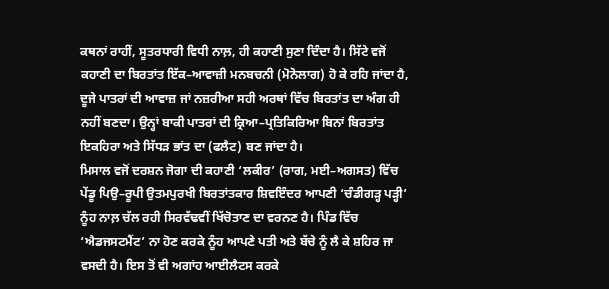ਕਥਨਾਂ ਰਾਹੀਂ, ਸੂਤਰਧਾਰੀ ਵਿਧੀ ਨਾਲ਼, ਹੀ ਕਹਾਣੀ ਸੁਣਾ ਦਿੰਦਾ ਹੈ। ਸਿੱਟੇ ਵਜੋਂ ਕਹਾਣੀ ਦਾ ਬਿਰਤਾਂਤ ਇੱਕ–ਆਵਾਜ਼ੀ ਮਨਬਚਨੀ (ਮੋਨੋਲਾਗ) ਹੋ ਕੇ ਰਹਿ ਜਾਂਦਾ ਹੈ, ਦੂਜੇ ਪਾਤਰਾਂ ਦੀ ਆਵਾਜ਼ ਜਾਂ ਨਜ਼ਰੀਆ ਸਹੀ ਅਰਥਾਂ ਵਿੱਚ ਬਿਰਤਾਂਤ ਦਾ ਅੰਗ ਹੀ ਨਹੀਂ ਬਣਦਾ। ਉਨ੍ਹਾਂ ਬਾਕੀ ਪਾਤਰਾਂ ਦੀ ਕ੍ਰਿਆ–ਪ੍ਰਤਿਕਿਰਿਆ ਬਿਨਾਂ ਬਿਰਤਾਂਤ ਇਕਹਿਰਾ ਅਤੇ ਸਿੱਧੜ ਭਾਂਤ ਦਾ (ਫਲੈਟ) ਬਣ ਜਾਂਦਾ ਹੈ।
ਮਿਸਾਲ ਵਜੋਂ ਦਰਸ਼ਨ ਜੋਗਾ ਦੀ ਕਹਾਣੀ ‘ਲਕੀਰ’ (ਰਾਗ, ਮਈ–ਅਗਸਤ) ਵਿੱਚ ਪੇਂਡੂ ਪਿਉ–ਰੂਪੀ ਉਤਮਪੁਰਖੀ ਬਿਰਤਾਂਤਕਾਰ ਸ਼ਿਵਇੰਦਰ ਆਪਣੀ ‘ਚੰਡੀਗੜ੍ਹ ਪੜ੍ਹੀ’ ਨੂੰਹ ਨਾਲ਼ ਚੱਲ ਰਹੀ ਸਿਰਵੱਢਵੀਂ ਖਿੱਚੋਤਾਣ ਦਾ ਵਰਨਣ ਹੈ। ਪਿੰਡ ਵਿੱਚ ‘ਐਡਜਸਟਮੈਂਟ’ ਨਾ ਹੋਣ ਕਰਕੇ ਨੂੰਹ ਆਪਣੇ ਪਤੀ ਅਤੇ ਬੱਚੇ ਨੂੰ ਲੈ ਕੇ ਸ਼ਹਿਰ ਜਾ ਵਸਦੀ ਹੈ। ਇਸ ਤੋਂ ਵੀ ਅਗਾਂਹ ਆਈਲੈਟਸ ਕਰਕੇ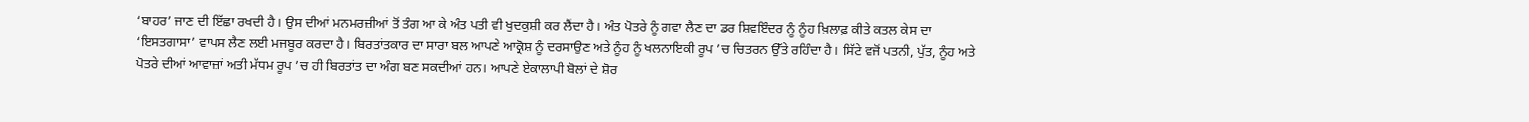‘ਬਾਹਰ’ ਜਾਣ ਦੀ ਇੱਛਾ ਰਖਦੀ ਹੈ। ਉਸ ਦੀਆਂ ਮਨਮਰਜ਼ੀਆਂ ਤੋਂ ਤੰਗ ਆ ਕੇ ਅੰਤ ਪਤੀ ਵੀ ਖੁਦਕੁਸ਼ੀ ਕਰ ਲੈਂਦਾ ਹੈ। ਅੰਤ ਪੋਤਰੇ ਨੂੰ ਗਵਾ ਲੈਣ ਦਾ ਡਰ ਸ਼ਿਵਇੰਦਰ ਨੂੰ ਨੂੰਹ ਖ਼ਿਲਾਫ਼ ਕੀਤੇ ਕਤਲ ਕੇਸ ਦਾ ‘ਇਸਤਗਾਸਾ’ ਵਾਪਸ ਲੈਣ ਲਈ ਮਜਬੂਰ ਕਰਦਾ ਹੈ। ਬਿਰਤਾਂਤਕਾਰ ਦਾ ਸਾਰਾ ਬਲ ਆਪਣੇ ਆਕ੍ਰੋਸ਼ ਨੂੰ ਦਰਸਾਉਣ ਅਤੇ ਨੂੰਹ ਨੂੰ ਖਲਨਾਇਕੀ ਰੂਪ ’ਚ ਚਿਤਰਨ ਉੱਤੇ ਰਹਿੰਦਾ ਹੈ। ਸਿੱਟੇ ਵਜੋਂ ਪਤਨੀ, ਪੁੱਤ, ਨੂੰਹ ਅਤੇ ਪੋਤਰੇ ਦੀਆਂ ਆਵਾਜ਼ਾਂ ਅਤੀ ਮੱਧਮ ਰੂਪ ’ਚ ਹੀ ਬਿਰਤਾਂਤ ਦਾ ਅੰਗ ਬਣ ਸਕਦੀਆਂ ਹਨ। ਆਪਣੇ ਏਕਾਲਾਪੀ ਬੋਲਾਂ ਦੇ ਸ਼ੋਰ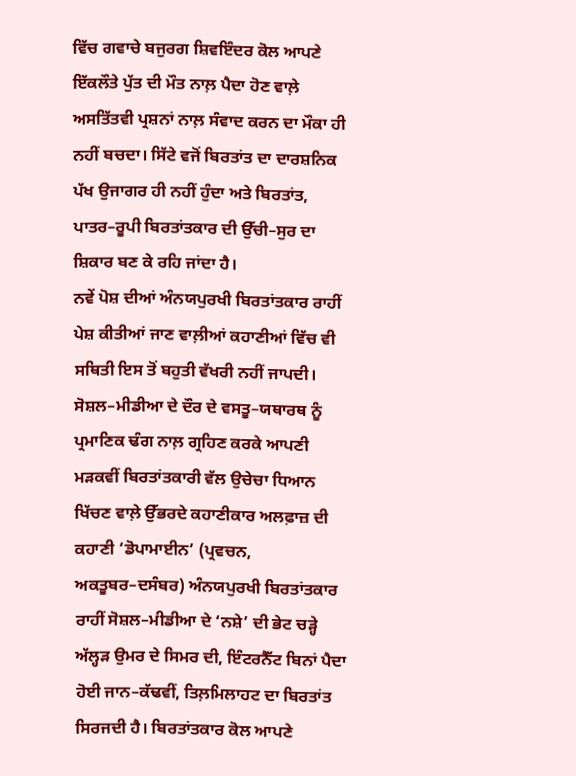ਵਿੱਚ ਗਵਾਚੇ ਬਜੁਰਗ ਸ਼ਿਵਇੰਦਰ ਕੋਲ ਆਪਣੇ ਇੱਕਲੌਤੇ ਪੁੱਤ ਦੀ ਮੌਤ ਨਾਲ਼ ਪੈਦਾ ਹੋਣ ਵਾਲ਼ੇ ਅਸਤਿੱਤਵੀ ਪ੍ਰਸ਼ਨਾਂ ਨਾਲ਼ ਸੰਵਾਦ ਕਰਨ ਦਾ ਮੌਕਾ ਹੀ ਨਹੀਂ ਬਚਦਾ। ਸਿੱਟੇ ਵਜੋਂ ਬਿਰਤਾਂਤ ਦਾ ਦਾਰਸ਼ਨਿਕ ਪੱਖ ਉਜਾਗਰ ਹੀ ਨਹੀਂ ਹੁੰਦਾ ਅਤੇ ਬਿਰਤਾਂਤ, ਪਾਤਰ–ਰੂਪੀ ਬਿਰਤਾਂਤਕਾਰ ਦੀ ਉੱਚੀ–ਸੁਰ ਦਾ ਸ਼ਿਕਾਰ ਬਣ ਕੇ ਰਹਿ ਜਾਂਦਾ ਹੈ।
ਨਵੇਂ ਪੋਸ਼ ਦੀਆਂ ਅੰਨਯਪੁਰਖੀ ਬਿਰਤਾਂਤਕਾਰ ਰਾਹੀਂ ਪੇਸ਼ ਕੀਤੀਆਂ ਜਾਣ ਵਾਲ਼ੀਆਂ ਕਹਾਣੀਆਂ ਵਿੱਚ ਵੀ ਸਥਿਤੀ ਇਸ ਤੋਂ ਬਹੁਤੀ ਵੱਖਰੀ ਨਹੀਂ ਜਾਪਦੀ। ਸੋਸ਼ਲ–ਮੀਡੀਆ ਦੇ ਦੌਰ ਦੇ ਵਸਤੂ–ਯਥਾਰਥ ਨੂੰ ਪ੍ਰਮਾਣਿਕ ਢੰਗ ਨਾਲ਼ ਗ੍ਰਹਿਣ ਕਰਕੇ ਆਪਣੀ ਮੜਕਵੀਂ ਬਿਰਤਾਂਤਕਾਰੀ ਵੱਲ ਉਚੇਚਾ ਧਿਆਨ ਖਿੱਚਣ ਵਾਲ਼ੇ ਉੱਭਰਦੇ ਕਹਾਣੀਕਾਰ ਅਲਫ਼ਾਜ਼ ਦੀ ਕਹਾਣੀ ‘ਡੋਪਾਮਾਈਨ’ (ਪ੍ਰਵਚਨ, ਅਕਤੂਬਰ–ਦਸੰਬਰ) ਅੰਨਯਪੁਰਖੀ ਬਿਰਤਾਂਤਕਾਰ ਰਾਹੀਂ ਸੋਸ਼ਲ–ਮੀਡੀਆ ਦੇ ‘ਨਸ਼ੇ’ ਦੀ ਭੇਟ ਚੜ੍ਹੇ ਅੱਲ੍ਹੜ ਉਮਰ ਦੇ ਸਿਮਰ ਦੀ, ਇੰਟਰਨੈੱਟ ਬਿਨਾਂ ਪੈਦਾ ਹੋਈ ਜਾਨ–ਕੱਢਵੀਂ, ਤਿਲ਼ਮਿਲਾਹਟ ਦਾ ਬਿਰਤਾਂਤ ਸਿਰਜਦੀ ਹੈ। ਬਿਰਤਾਂਤਕਾਰ ਕੋਲ ਆਪਣੇ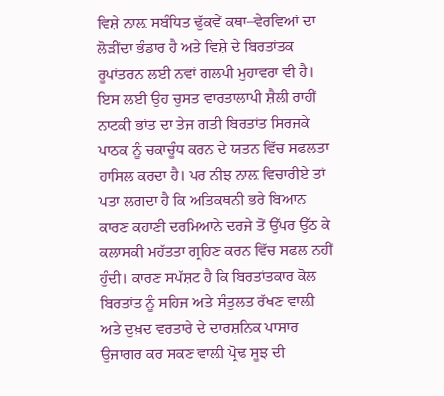ਵਿਸ਼ੇ ਨਾਲ਼ ਸਬੰਧਿਤ ਢੁੱਕਵੇਂ ਕਥਾ–ਵੇਰਵਿਆਂ ਦਾ ਲੋੜੀਂਦਾ ਭੰਡਾਰ ਹੈ ਅਤੇ ਵਿਸ਼ੇ ਦੇ ਬਿਰਤਾਂਤਕ ਰੂਪਾਂਤਰਨ ਲਈ ਨਵਾਂ ਗਲਪੀ ਮੁਹਾਵਰਾ ਵੀ ਹੈ। ਇਸ ਲਈ ਉਹ ਚੁਸਤ ਵਾਰਤਾਲਾਪੀ ਸ਼ੈਲੀ ਰਾਹੀਂ ਨਾਟਕੀ ਭਾਂਤ ਦਾ ਤੇਜ ਗਤੀ ਬਿਰਤਾਂਤ ਸਿਰਜਕੇ ਪਾਠਕ ਨੂੰ ਚਕਾਚੂੰਧ ਕਰਨ ਦੇ ਯਤਨ ਵਿੱਚ ਸਫਲਤਾ ਹਾਸਿਲ ਕਰਦਾ ਹੈ। ਪਰ ਨੀਝ ਨਾਲ਼ ਵਿਚਾਰੀਏ ਤਾਂ ਪਤਾ ਲਗਦਾ ਹੈ ਕਿ ਅਤਿਕਥਨੀ ਭਰੇ ਬਿਆਨ ਕਾਰਣ ਕਹਾਣੀ ਦਰਮਿਆਨੇ ਦਰਜੇ ਤੋਂ ਉੱਪਰ ਉੱਠ ਕੇ ਕਲਾਸਕੀ ਮਹੱਤਤਾ ਗ੍ਰਹਿਣ ਕਰਨ ਵਿੱਚ ਸਫਲ ਨਹੀਂ ਹੁੰਦੀ। ਕਾਰਣ ਸਪੱਸ਼ਟ ਹੈ ਕਿ ਬਿਰਤਾਂਤਕਾਰ ਕੋਲ ਬਿਰਤਾਂਤ ਨੂੰ ਸਹਿਜ ਅਤੇ ਸੰਤੁਲਤ ਰੱਖਣ ਵਾਲ਼ੀ ਅਤੇ ਦੁਖ਼ਦ ਵਰਤਾਰੇ ਦੇ ਦਾਰਸ਼ਨਿਕ ਪਾਸਾਰ ਉਜਾਗਰ ਕਰ ਸਕਣ ਵਾਲ਼ੀ ਪ੍ਰੋਢ ਸੂਝ ਦੀ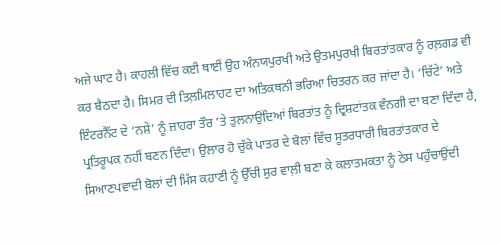ਅਜੇ ਘਾਟ ਹੈ। ਕਾਹਲੀ ਵਿੱਚ ਕਈ ਥਾਈਂ ਉਹ ਅੰਨਯਪੁਰਖੀ ਅਤੇ ਉਤਮਪੁਰਖੀ ਬਿਰਤਾਂਤਕਾਰ ਨੂੰ ਰਲ਼ਗਡ ਵੀ ਕਰ ਬੈਠਦਾ ਹੈ। ਸਿਮਰ ਦੀ ਤਿਲ਼ਮਿਲਾਹਟ ਦਾ ਅਤਿਕਥਨੀ ਭਰਿਆ ਚਿਤਰਨ ਕਰ ਜਾਂਦਾ ਹੈ। ‘ਚਿੱਟੇ’ ਅਤੇ ਇੰਟਰਨੈੱਟ ਦੇ ‘ਨਸ਼ੇ’ ਨੂੰ ਜ਼ਾਹਰਾ ਤੌਰ ’ਤੇ ਤੁਲਨਾਉਂਦਿਆਂ ਬਿਰਤਾਂਤ ਨੂੰ ਦ੍ਰਿਸ਼ਟਾਂਤਕ ਵੰਨਗੀ ਦਾ ਬਣਾ ਦਿੰਦਾ ਹੈ, ਪ੍ਰਤਿਰੂਪਕ ਨਹੀਂ ਬਣਨ ਦਿੰਦਾ। ਉਲਾਰ ਹੋ ਚੁੱਕੇ ਪਾਤਰ ਦੇ ਬੋਲਾਂ ਵਿੱਚ ਸੂਤਰਧਾਰੀ ਬਿਰਤਾਂਤਕਾਰ ਦੇ ਸਿਆਣਪਵਾਦੀ ਬੋਲਾਂ ਦੀ ਮਿੱਸ ਕਹਾਣੀ ਨੂੰ ਉੱਚੀ ਸੁਰ ਵਾਲ਼ੀ ਬਣਾ ਕੇ ਕਲਾਤਮਕਤਾ ਨੂੰ ਠੇਸ ਪਹੁੰਚਾਉਂਦੀ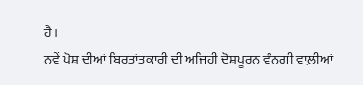ਹੈ।
ਨਵੇਂ ਪੋਸ਼ ਦੀਆਂ ਬਿਰਤਾਂਤਕਾਰੀ ਦੀ ਅਜਿਹੀ ਦੋਸ਼ਪੂਰਨ ਵੰਨਗੀ ਵਾਲ਼ੀਆਂ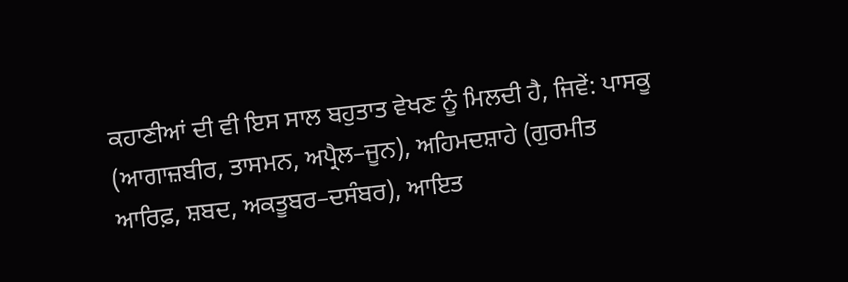ਕਹਾਣੀਆਂ ਦੀ ਵੀ ਇਸ ਸਾਲ ਬਹੁਤਾਤ ਵੇਖਣ ਨੂੰ ਮਿਲਦੀ ਹੈ, ਜਿਵੇਂ: ਪਾਸਕੂ (ਆਗਾਜ਼ਬੀਰ, ਤਾਸਮਨ, ਅਪ੍ਰੈਲ–ਜੂਨ), ਅਹਿਮਦਸ਼ਾਹੇ (ਗੁਰਮੀਤ ਆਰਿਫ਼, ਸ਼ਬਦ, ਅਕਤੂਬਰ–ਦਸੰਬਰ), ਆਇਤ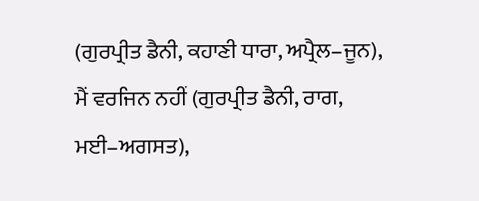(ਗੁਰਪ੍ਰੀਤ ਡੈਨੀ, ਕਹਾਣੀ ਧਾਰਾ, ਅਪ੍ਰੈਲ–ਜੂਨ), ਮੈਂ ਵਰਜਿਨ ਨਹੀਂ (ਗੁਰਪ੍ਰੀਤ ਡੈਨੀ, ਰਾਗ, ਮਈ–ਅਗਸਤ),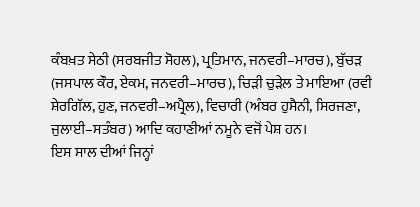ਕੰਬਖ਼ਤ ਸੇਠੀ (ਸਰਬਜੀਤ ਸੋਹਲ), ਪ੍ਰਤਿਮਾਨ, ਜਨਵਰੀ–ਮਾਰਚ), ਬੁੱਚੜ (ਜਸਪਾਲ ਕੌਰ, ਏਕਮ, ਜਨਵਰੀ–ਮਾਰਚ), ਚਿੜੀ ਚੁੜੇਲ ਤੇ ਮਾਇਆ (ਰਵੀ ਸ਼ੇਰਗਿੱਲ, ਹੁਣ, ਜਨਵਰੀ–ਅਪ੍ਰੈਲ), ਵਿਚਾਰੀ (ਅੰਬਰ ਹੁਸੈਨੀ, ਸਿਰਜਣਾ, ਜੁਲਾਈ–ਸਤੰਬਰ) ਆਦਿ ਕਹਾਣੀਆਂ ਨਮੂਨੇ ਵਜੋਂ ਪੇਸ਼ ਹਨ।
ਇਸ ਸਾਲ ਦੀਆਂ ਜਿਨ੍ਹਾਂ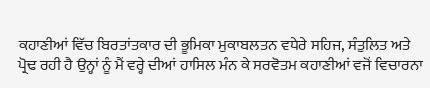ਕਹਾਣੀਆਂ ਵਿੱਚ ਬਿਰਤਾਂਤਕਾਰ ਦੀ ਭੂਮਿਕਾ ਮੁਕਾਬਲਤਨ ਵਧੇਰੇ ਸਹਿਜ, ਸੰਤੁਲਿਤ ਅਤੇ ਪ੍ਰੋਢ ਰਹੀ ਹੈ ਉਨ੍ਹਾਂ ਨੂੰ ਮੈਂ ਵਰ੍ਹੇ ਦੀਆਂ ਹਾਸਿਲ ਮੰਨ ਕੇ ਸਰਵੋਤਮ ਕਹਾਣੀਆਂ ਵਜੋਂ ਵਿਚਾਰਨਾ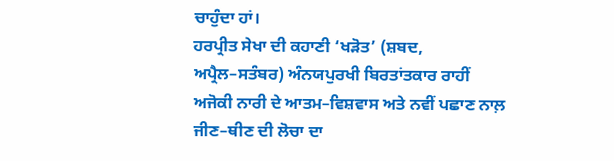ਚਾਹੁੰਦਾ ਹਾਂ।
ਹਰਪ੍ਰੀਤ ਸੇਖਾ ਦੀ ਕਹਾਣੀ ‘ਖੜੋਤ’ (ਸ਼ਬਦ, ਅਪ੍ਰੈਲ–ਸਤੰਬਰ) ਅੰਨਯਪੁਰਖੀ ਬਿਰਤਾਂਤਕਾਰ ਰਾਹੀਂ ਅਜੋਕੀ ਨਾਰੀ ਦੇ ਆਤਮ–ਵਿਸ਼ਵਾਸ ਅਤੇ ਨਵੀਂ ਪਛਾਣ ਨਾਲ਼ ਜੀਣ–ਥੀਣ ਦੀ ਲੋਚਾ ਦਾ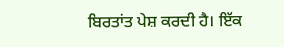ਬਿਰਤਾਂਤ ਪੇਸ਼ ਕਰਦੀ ਹੈ। ਇੱਕ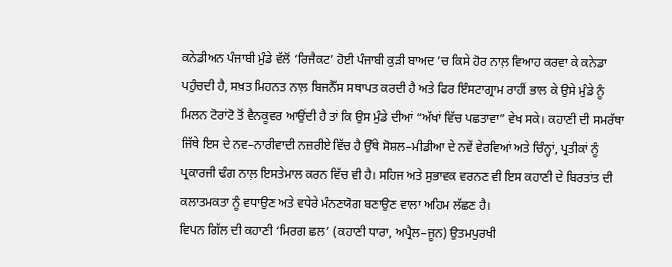ਕਨੇਡੀਅਨ ਪੰਜਾਬੀ ਮੁੰਡੇ ਵੱਲੋਂ ‘ਰਿਜੈਕਟ’ ਹੋਈ ਪੰਜਾਬੀ ਕੁੜੀ ਬਾਅਦ ’ਚ ਕਿਸੇ ਹੋਰ ਨਾਲ਼ ਵਿਆਹ ਕਰਵਾ ਕੇ ਕਨੇਡਾ ਪਹੁੰਚਦੀ ਹੈ, ਸਖ਼ਤ ਮਿਹਨਤ ਨਾਲ਼ ਬਿਜਨੈੱਸ ਸਥਾਪਤ ਕਰਦੀ ਹੈ ਅਤੇ ਫਿਰ ਇੰਸਟਾਗ੍ਰਾਮ ਰਾਹੀਂ ਭਾਲ ਕੇ ਉਸੇ ਮੁੰਡੇ ਨੂੰ ਮਿਲਨ ਟੋਰਾਂਟੋ ਤੋਂ ਵੈਨਕੂਵਰ ਆਉਂਦੀ ਹੈ ਤਾਂ ਕਿ ਉਸ ਮੁੰਡੇ ਦੀਆਂ “ਅੱਖਾਂ ਵਿੱਚ ਪਛਤਾਵਾ” ਵੇਖ ਸਕੇ। ਕਹਾਣੀ ਦੀ ਸਮਰੱਥਾ ਜਿੱਥੇ ਇਸ ਦੇ ਨਵ–ਨਾਰੀਵਾਦੀ ਨਜ਼ਰੀਏ ਵਿੱਚ ਹੈ ਉੱਥੇ ਸੋਸ਼ਲ–ਮੀਡੀਆ ਦੇ ਨਵੇਂ ਵੇਰਵਿਆਂ ਅਤੇ ਚਿੰਨ੍ਹਾਂ, ਪ੍ਰਤੀਕਾਂ ਨੂੰ ਪ੍ਰਕਾਰਜੀ ਢੰਗ ਨਾਲ਼ ਇਸਤੇਮਾਲ ਕਰਨ ਵਿੱਚ ਵੀ ਹੈ। ਸਹਿਜ ਅਤੇ ਸੁਭਾਵਕ ਵਰਨਣ ਵੀ ਇਸ ਕਹਾਣੀ ਦੇ ਬਿਰਤਾਂਤ ਦੀ ਕਲਾਤਮਕਤਾ ਨੂੰ ਵਧਾਉਣ ਅਤੇ ਵਧੇਰੇ ਮੰਨਣਯੋਗ ਬਣਾਉਣ ਵਾਲਾ ਅਹਿਮ ਲੱਛਣ ਹੈ।
ਵਿਪਨ ਗਿੱਲ ਦੀ ਕਹਾਣੀ ‘ਮਿਰਗ ਛਲ’ (ਕਹਾਣੀ ਧਾਰਾ, ਅਪ੍ਰੈਲ–ਜੂਨ) ਉਤਮਪੁਰਖੀ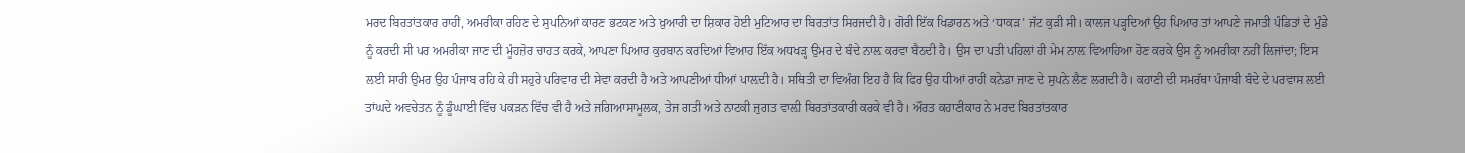ਮਰਦ ਬਿਰਤਾਂਤਕਾਰ ਰਾਹੀਂ, ਅਮਰੀਕਾ ਰਹਿਣ ਦੇ ਸੁਪਨਿਆਂ ਕਾਰਣ ਭਟਕਣ ਅਤੇ ਖ਼ੁਆਰੀ ਦਾ ਸ਼ਿਕਾਰ ਹੋਈ ਮੁਟਿਆਰ ਦਾ ਬਿਰਤਾਂਤ ਸਿਰਜਦੀ ਹੈ। ਗੋਰੀ ਇੱਕ ਖਿਡਾਰਨ ਅਤੇ ‘ਧਾਕੜ’ ਜੱਟ ਕੁੜੀ ਸੀ। ਕਾਲਜ ਪੜ੍ਹਦਿਆਂ ਉਹ ਪਿਆਰ ਤਾਂ ਆਪਣੇ ਜਮਾਤੀ ਪੰਡਿਤਾਂ ਦੇ ਮੁੰਡੇ ਨੂੰ ਕਰਦੀ ਸੀ ਪਰ ਅਮਰੀਕਾ ਜਾਣ ਦੀ ਮੂੰਹਜ਼ੋਰ ਚਾਹਤ ਕਰਕੇ, ਆਪਣਾ ਪਿਆਰ ਕੁਰਬਾਨ ਕਰਦਿਆਂ ਵਿਆਹ ਇੱਕ ਅਧਖੜ੍ਹ ਉਮਰ ਦੇ ਬੰਦੇ ਨਾਲ਼ ਕਰਵਾ ਬੈਠਦੀ ਹੈ। ਉਸ ਦਾ ਪਤੀ ਪਹਿਲਾਂ ਹੀ ਮੇਮ ਨਾਲ਼ ਵਿਆਹਿਆ ਹੋਣ ਕਰਕੇ ਉਸ ਨੂੰ ਅਮਰੀਕਾ ਨਹੀਂ ਲਿਜਾਂਦਾ; ਇਸ ਲਈ ਸਾਰੀ ਉਮਰ ਉਹ ਪੰਜਾਬ ਰਹਿ ਕੇ ਹੀ ਸਹੁਰੇ ਪਰਿਵਾਰ ਦੀ ਸੇਵਾ ਕਰਦੀ ਹੈ ਅਤੇ ਆਪਣੀਆਂ ਧੀਆਂ ਪਾਲ਼ਦੀ ਹੈ। ਸਥਿਤੀ ਦਾ ਵਿਅੰਗ ਇਹ ਹੈ ਕਿ ਫਿਰ ਉਹ ਧੀਆਂ ਰਾਹੀਂ ਕਨੇਡਾ ਜਾਣ ਦੇ ਸੁਪਨੇ ਲੈਣ ਲਗਦੀ ਹੈ। ਕਹਾਣੀ ਦੀ ਸਮਰੱਥਾ ਪੰਜਾਬੀ ਬੰਦੇ ਦੇ ਪਰਵਾਸ ਲਈ ਤਾਂਘਦੇ ਅਵਚੇਤਨ ਨੂੰ ਡੂੰਘਾਈ ਵਿੱਚ ਪਕੜਨ ਵਿੱਚ ਵੀ ਹੈ ਅਤੇ ਜਗਿਆਸਾਮੂਲਕ, ਤੇਜ ਗਤੀ ਅਤੇ ਨਾਟਕੀ ਜੁਗਤ ਵਾਲ਼ੀ ਬਿਰਤਾਂਤਕਾਰੀ ਕਰਕੇ ਵੀ ਹੈ। ਔਰਤ ਕਹਾਣੀਕਾਰ ਨੇ ਮਰਦ ਬਿਰਤਾਂਤਕਾਰ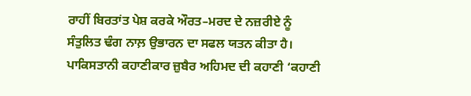ਰਾਹੀਂ ਬਿਰਤਾਂਤ ਪੇਸ਼ ਕਰਕੇ ਔਰਤ–ਮਰਦ ਦੇ ਨਜ਼ਰੀਏ ਨੂੰ ਸੰਤੁਲਿਤ ਢੰਗ ਨਾਲ਼ ਉਭਾਰਨ ਦਾ ਸਫਲ ਯਤਨ ਕੀਤਾ ਹੈ।
ਪਾਕਿਸਤਾਨੀ ਕਹਾਣੀਕਾਰ ਜ਼ੁਬੈਰ ਅਹਿਮਦ ਦੀ ਕਹਾਣੀ ‘ਕਹਾਣੀ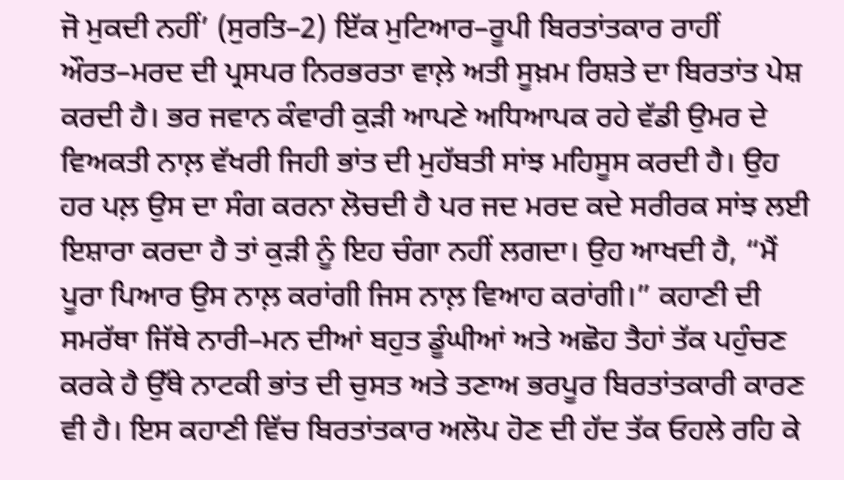ਜੋ ਮੁਕਦੀ ਨਹੀਂ’ (ਸੁਰਤਿ–2) ਇੱਕ ਮੁਟਿਆਰ–ਰੂਪੀ ਬਿਰਤਾਂਤਕਾਰ ਰਾਹੀਂ ਔਰਤ–ਮਰਦ ਦੀ ਪ੍ਰਸਪਰ ਨਿਰਭਰਤਾ ਵਾਲ਼ੇ ਅਤੀ ਸੂਖ਼ਮ ਰਿਸ਼ਤੇ ਦਾ ਬਿਰਤਾਂਤ ਪੇਸ਼ ਕਰਦੀ ਹੈ। ਭਰ ਜਵਾਨ ਕੰਵਾਰੀ ਕੁੜੀ ਆਪਣੇ ਅਧਿਆਪਕ ਰਹੇ ਵੱਡੀ ਉਮਰ ਦੇ ਵਿਅਕਤੀ ਨਾਲ਼ ਵੱਖਰੀ ਜਿਹੀ ਭਾਂਤ ਦੀ ਮੁਹੱਬਤੀ ਸਾਂਝ ਮਹਿਸੂਸ ਕਰਦੀ ਹੈ। ਉਹ ਹਰ ਪਲ਼ ਉਸ ਦਾ ਸੰਗ ਕਰਨਾ ਲੋਚਦੀ ਹੈ ਪਰ ਜਦ ਮਰਦ ਕਦੇ ਸਰੀਰਕ ਸਾਂਝ ਲਈ ਇਸ਼ਾਰਾ ਕਰਦਾ ਹੈ ਤਾਂ ਕੁੜੀ ਨੂੰ ਇਹ ਚੰਗਾ ਨਹੀਂ ਲਗਦਾ। ਉਹ ਆਖਦੀ ਹੈ, “ਮੈਂ ਪੂਰਾ ਪਿਆਰ ਉਸ ਨਾਲ਼ ਕਰਾਂਗੀ ਜਿਸ ਨਾਲ਼ ਵਿਆਹ ਕਰਾਂਗੀ।” ਕਹਾਣੀ ਦੀ ਸਮਰੱਥਾ ਜਿੱਥੇ ਨਾਰੀ–ਮਨ ਦੀਆਂ ਬਹੁਤ ਡੂੰਘੀਆਂ ਅਤੇ ਅਛੋਹ ਤੈਹਾਂ ਤੱਕ ਪਹੁੰਚਣ ਕਰਕੇ ਹੈ ਉੱਥੇ ਨਾਟਕੀ ਭਾਂਤ ਦੀ ਚੁਸਤ ਅਤੇ ਤਣਾਅ ਭਰਪੂਰ ਬਿਰਤਾਂਤਕਾਰੀ ਕਾਰਣ ਵੀ ਹੈ। ਇਸ ਕਹਾਣੀ ਵਿੱਚ ਬਿਰਤਾਂਤਕਾਰ ਅਲੋਪ ਹੋਣ ਦੀ ਹੱਦ ਤੱਕ ਓਹਲੇ ਰਹਿ ਕੇ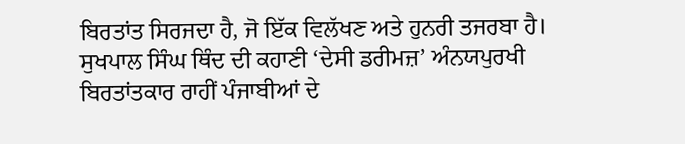ਬਿਰਤਾਂਤ ਸਿਰਜਦਾ ਹੈ, ਜੋ ਇੱਕ ਵਿਲੱਖਣ ਅਤੇ ਹੁਨਰੀ ਤਜਰਬਾ ਹੈ।
ਸੁਖਪਾਲ ਸਿੰਘ ਥਿੰਦ ਦੀ ਕਹਾਣੀ ‘ਦੇਸੀ ਡਰੀਮਜ਼’ ਅੰਨਯਪੁਰਖੀ ਬਿਰਤਾਂਤਕਾਰ ਰਾਹੀਂ ਪੰਜਾਬੀਆਂ ਦੇ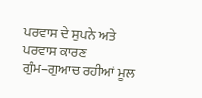ਪਰਵਾਸ ਦੇ ਸੁਪਨੇ ਅਤੇ ਪਰਵਾਸ ਕਾਰਣ ਗੁੰਮ–ਗੁਆਚ ਰਹੀਆਂ ਮੂਲ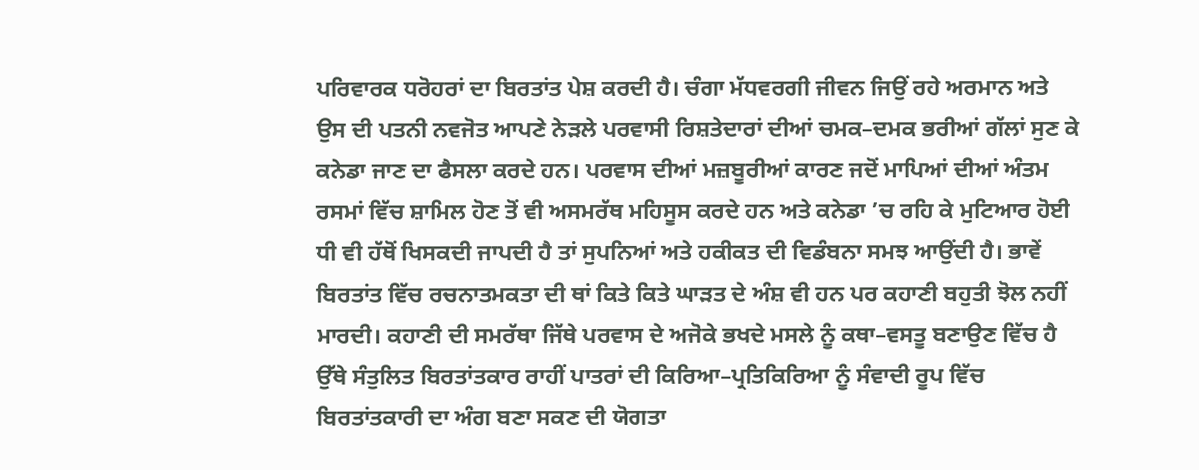ਪਰਿਵਾਰਕ ਧਰੋਹਰਾਂ ਦਾ ਬਿਰਤਾਂਤ ਪੇਸ਼ ਕਰਦੀ ਹੈ। ਚੰਗਾ ਮੱਧਵਰਗੀ ਜੀਵਨ ਜਿਉਂ ਰਹੇ ਅਰਮਾਨ ਅਤੇ ਉਸ ਦੀ ਪਤਨੀ ਨਵਜੋਤ ਆਪਣੇ ਨੇੜਲੇ ਪਰਵਾਸੀ ਰਿਸ਼ਤੇਦਾਰਾਂ ਦੀਆਂ ਚਮਕ–ਦਮਕ ਭਰੀਆਂ ਗੱਲਾਂ ਸੁਣ ਕੇ ਕਨੇਡਾ ਜਾਣ ਦਾ ਫੈਸਲਾ ਕਰਦੇ ਹਨ। ਪਰਵਾਸ ਦੀਆਂ ਮਜ਼ਬੂਰੀਆਂ ਕਾਰਣ ਜਦੋਂ ਮਾਪਿਆਂ ਦੀਆਂ ਅੰਤਮ ਰਸਮਾਂ ਵਿੱਚ ਸ਼ਾਮਿਲ ਹੋਣ ਤੋਂ ਵੀ ਅਸਮਰੱਥ ਮਹਿਸੂਸ ਕਰਦੇ ਹਨ ਅਤੇ ਕਨੇਡਾ ’ਚ ਰਹਿ ਕੇ ਮੁਟਿਆਰ ਹੋਈ ਧੀ ਵੀ ਹੱਥੋਂ ਖਿਸਕਦੀ ਜਾਪਦੀ ਹੈ ਤਾਂ ਸੁਪਨਿਆਂ ਅਤੇ ਹਕੀਕਤ ਦੀ ਵਿਡੰਬਨਾ ਸਮਝ ਆਉਂਦੀ ਹੈ। ਭਾਵੇਂ ਬਿਰਤਾਂਤ ਵਿੱਚ ਰਚਨਾਤਮਕਤਾ ਦੀ ਥਾਂ ਕਿਤੇ ਕਿਤੇ ਘਾੜਤ ਦੇ ਅੰਸ਼ ਵੀ ਹਨ ਪਰ ਕਹਾਣੀ ਬਹੁਤੀ ਝੋਲ ਨਹੀਂ ਮਾਰਦੀ। ਕਹਾਣੀ ਦੀ ਸਮਰੱਥਾ ਜਿੱਥੇ ਪਰਵਾਸ ਦੇ ਅਜੋਕੇ ਭਖਦੇ ਮਸਲੇ ਨੂੰ ਕਥਾ–ਵਸਤੂ ਬਣਾਉਣ ਵਿੱਚ ਹੈ ਉੱਥੇ ਸੰਤੁਲਿਤ ਬਿਰਤਾਂਤਕਾਰ ਰਾਹੀਂ ਪਾਤਰਾਂ ਦੀ ਕਿਰਿਆ–ਪ੍ਰਤਿਕਿਰਿਆ ਨੂੰ ਸੰਵਾਦੀ ਰੂਪ ਵਿੱਚ ਬਿਰਤਾਂਤਕਾਰੀ ਦਾ ਅੰਗ ਬਣਾ ਸਕਣ ਦੀ ਯੋਗਤਾ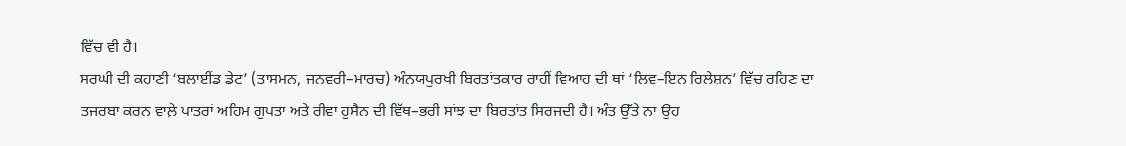ਵਿੱਚ ਵੀ ਹੈ।
ਸਰਘੀ ਦੀ ਕਹਾਣੀ ‘ਬਲਾਈਂਡ ਡੇਟ’ (ਤਾਸਮਨ, ਜਨਵਰੀ–ਮਾਰਚ) ਅੰਨਯਪੁਰਖੀ ਬਿਰਤਾਂਤਕਾਰ ਰਾਹੀਂ ਵਿਆਹ ਦੀ ਥਾਂ ‘ਲਿਵ–ਇਨ ਰਿਲੇਸ਼ਨ’ ਵਿੱਚ ਰਹਿਣ ਦਾ ਤਜਰਬਾ ਕਰਨ ਵਾਲ਼ੇ ਪਾਤਰਾਂ ਅਹਿਮ ਗੁਪਤਾ ਅਤੇ ਰੀਵਾ ਹੁਸੈਨ ਦੀ ਵਿੱਥ–ਭਰੀ ਸਾਂਝ ਦਾ ਬਿਰਤਾਂਤ ਸਿਰਜਦੀ ਹੈ। ਅੰਤ ਉੱਤੇ ਨਾ ਉਹ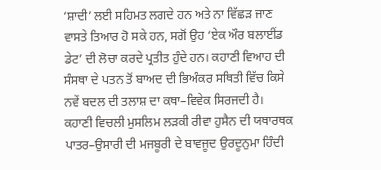‘ਸ਼ਾਦੀ’ ਲਈ ਸਹਿਮਤ ਲਗਦੇ ਹਨ ਅਤੇ ਨਾ ਵਿੱਛੜ ਜਾਣ ਵਾਸਤੇ ਤਿਆਰ ਹੋ ਸਕੇ ਹਨ, ਸਗੋਂ ਉਹ ‘ਏਕ ਔਰ ਬਲਾਈਂਡ ਡੇਟ’ ਦੀ ਲੋਚਾ ਕਰਦੇ ਪ੍ਰਤੀਤ ਹੁੰਦੇ ਹਨ। ਕਹਾਣੀ ਵਿਆਹ ਦੀ ਸੰਸਥਾ ਦੇ ਪਤਨ ਤੋਂ ਬਾਅਦ ਦੀ ਭਿਅੰਕਰ ਸਥਿਤੀ ਵਿੱਚ ਕਿਸੇ ਨਵੇਂ ਬਦਲ ਦੀ ਤਲਾਸ਼ ਦਾ ਕਥਾ–ਵਿਵੇਕ ਸਿਰਜਦੀ ਹੈ। ਕਹਾਣੀ ਵਿਚਲੀ ਮੁਸਲਿਮ ਲੜਕੀ ਰੀਵਾ ਹੁਸੈਨ ਦੀ ਯਥਾਰਥਕ ਪਾਤਰ–ਉਸਾਰੀ ਦੀ ਮਜਬੂਰੀ ਦੇ ਬਾਵਜੂਦ ਉਰਦੂਨੁਮਾ ਹਿੰਦੀ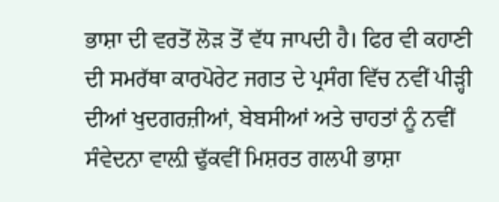ਭਾਸ਼ਾ ਦੀ ਵਰਤੋਂ ਲੋੜ ਤੋਂ ਵੱਧ ਜਾਪਦੀ ਹੈ। ਫਿਰ ਵੀ ਕਹਾਣੀ ਦੀ ਸਮਰੱਥਾ ਕਾਰਪੋਰੇਟ ਜਗਤ ਦੇ ਪ੍ਰਸੰਗ ਵਿੱਚ ਨਵੀਂ ਪੀੜ੍ਹੀ ਦੀਆਂ ਖੁਦਗਰਜ਼ੀਆਂ, ਬੇਬਸੀਆਂ ਅਤੇ ਚਾਹਤਾਂ ਨੂੰ ਨਵੀਂ ਸੰਵੇਦਨਾ ਵਾਲ਼ੀ ਢੁੱਕਵੀਂ ਮਿਸ਼ਰਤ ਗਲਪੀ ਭਾਸ਼ਾ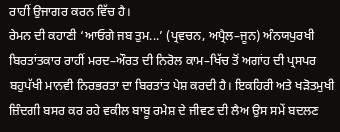ਰਾਹੀਂ ਉਜਾਗਰ ਕਰਨ ਵਿੱਚ ਹੈ।
ਰੇਮਨ ਦੀ ਕਹਾਣੀ ‘ਆਓਗੇ ਜਬ ਤੁਮ...’ (ਪ੍ਰਵਚਨ, ਅਪ੍ਰੈਲ–ਜੂਨ) ਅੰਨਯਪੁਰਖੀ ਬਿਰਤਾਂਤਕਾਰ ਰਾਹੀਂ ਮਰਦ–ਔਰਤ ਦੀ ਨਿਰੋਲ ਕਾਮ–ਖਿੱਚ ਤੋਂ ਅਗਾਂਹ ਦੀ ਪ੍ਰਸਪਰ ਬਹੁਪੱਖੀ ਮਾਨਵੀ ਨਿਰਭਰਤਾ ਦਾ ਬਿਰਤਾਂਤ ਪੇਸ਼ ਕਰਦੀ ਹੈ। ਇਕਹਿਰੀ ਅਤੇ ਖੜੋਤਮੁਖੀ ਜ਼ਿੰਦਗੀ ਬਸਰ ਕਰ ਰਹੇ ਵਕੀਲ ਬਾਬੂ ਰਮੇਸ਼ ਦੇ ਜੀਵਣ ਦੀ ਲੈਅ ਉਸ ਸਮੇਂ ਬਦਲਣ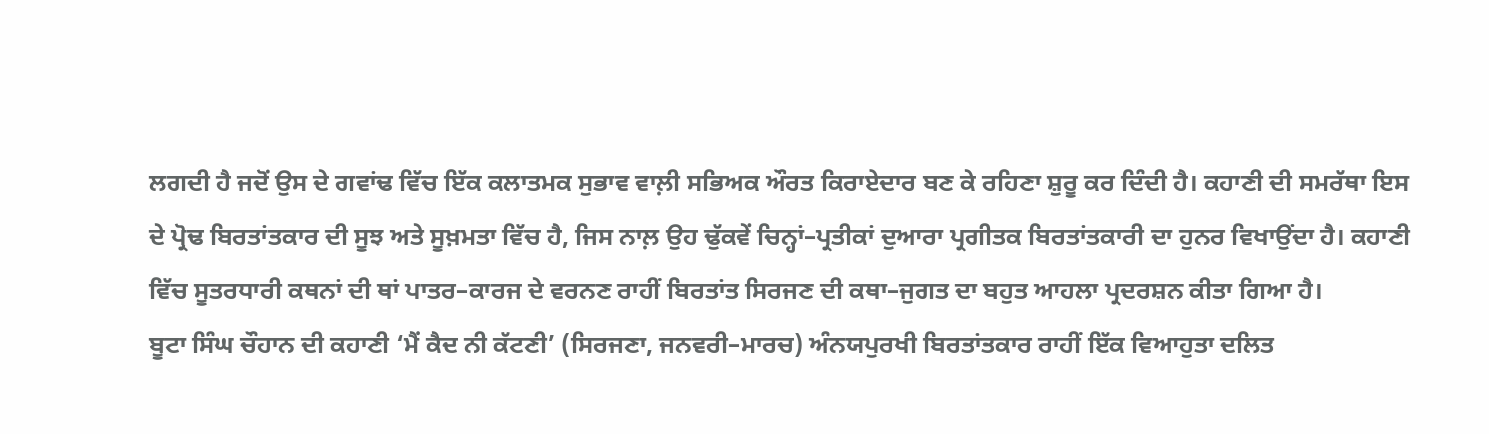ਲਗਦੀ ਹੈ ਜਦੋਂ ਉਸ ਦੇ ਗਵਾਂਢ ਵਿੱਚ ਇੱਕ ਕਲਾਤਮਕ ਸੁਭਾਵ ਵਾਲ਼ੀ ਸਭਿਅਕ ਔਰਤ ਕਿਰਾਏਦਾਰ ਬਣ ਕੇ ਰਹਿਣਾ ਸ਼ੁਰੂ ਕਰ ਦਿੰਦੀ ਹੈ। ਕਹਾਣੀ ਦੀ ਸਮਰੱਥਾ ਇਸ ਦੇ ਪ੍ਰੋਢ ਬਿਰਤਾਂਤਕਾਰ ਦੀ ਸੂਝ ਅਤੇ ਸੂਖ਼ਮਤਾ ਵਿੱਚ ਹੈ, ਜਿਸ ਨਾਲ਼ ਉਹ ਢੁੱਕਵੇਂ ਚਿਨ੍ਹਾਂ–ਪ੍ਰਤੀਕਾਂ ਦੁਆਰਾ ਪ੍ਰਗੀਤਕ ਬਿਰਤਾਂਤਕਾਰੀ ਦਾ ਹੁਨਰ ਵਿਖਾਉਂਦਾ ਹੈ। ਕਹਾਣੀ ਵਿੱਚ ਸੂਤਰਧਾਰੀ ਕਥਨਾਂ ਦੀ ਥਾਂ ਪਾਤਰ–ਕਾਰਜ ਦੇ ਵਰਨਣ ਰਾਹੀਂ ਬਿਰਤਾਂਤ ਸਿਰਜਣ ਦੀ ਕਥਾ–ਜੁਗਤ ਦਾ ਬਹੁਤ ਆਹਲਾ ਪ੍ਰਦਰਸ਼ਨ ਕੀਤਾ ਗਿਆ ਹੈ।
ਬੂਟਾ ਸਿੰਘ ਚੌਹਾਨ ਦੀ ਕਹਾਣੀ ‘ਮੈਂ ਕੈਦ ਨੀ ਕੱਟਣੀ’ (ਸਿਰਜਣਾ, ਜਨਵਰੀ–ਮਾਰਚ) ਅੰਨਯਪੁਰਖੀ ਬਿਰਤਾਂਤਕਾਰ ਰਾਹੀਂ ਇੱਕ ਵਿਆਹੁਤਾ ਦਲਿਤ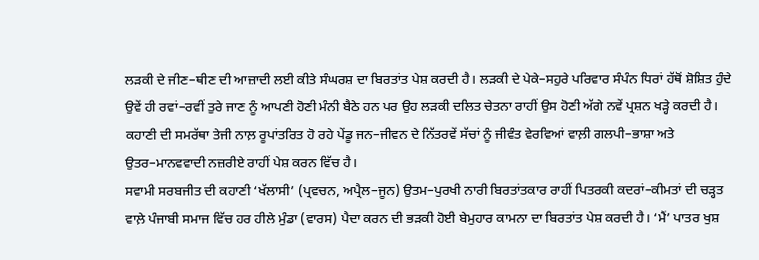ਲੜਕੀ ਦੇ ਜੀਣ–ਥੀਣ ਦੀ ਆਜ਼ਾਦੀ ਲਈ ਕੀਤੇ ਸੰਘਰਸ਼ ਦਾ ਬਿਰਤਾਂਤ ਪੇਸ਼ ਕਰਦੀ ਹੈ। ਲੜਕੀ ਦੇ ਪੇਕੇ–ਸਹੁਰੇ ਪਰਿਵਾਰ ਸੰਪੰਨ ਧਿਰਾਂ ਹੱਥੋਂ ਸ਼ੋਸ਼ਿਤ ਹੁੰਦੇ ਉਵੇਂ ਹੀ ਰਵਾਂ–ਰਵੀਂ ਤੁਰੇ ਜਾਣ ਨੂੰ ਆਪਣੀ ਹੋਣੀ ਮੰਨੀ ਬੈਠੇ ਹਨ ਪਰ ਉਹ ਲੜਕੀ ਦਲਿਤ ਚੇਤਨਾ ਰਾਹੀਂ ਉਸ ਹੋਣੀ ਅੱਗੇ ਨਵੇਂ ਪ੍ਰਸ਼ਨ ਖੜ੍ਹੇ ਕਰਦੀ ਹੈ। ਕਹਾਣੀ ਦੀ ਸਮਰੱਥਾ ਤੇਜੀ ਨਾਲ਼ ਰੂਪਾਂਤਰਿਤ ਹੋ ਰਹੇ ਪੇਂਡੂ ਜਨ–ਜੀਵਨ ਦੇ ਨਿੱਤਰਵੇਂ ਸੱਚਾਂ ਨੂੰ ਜੀਵੰਤ ਵੇਰਵਿਆਂ ਵਾਲ਼ੀ ਗਲਪੀ–ਭਾਸ਼ਾ ਅਤੇ ਉਤਰ–ਮਾਨਵਵਾਦੀ ਨਜ਼ਰੀਏ ਰਾਹੀਂ ਪੇਸ਼ ਕਰਨ ਵਿੱਚ ਹੈ।
ਸਵਾਮੀ ਸਰਬਜੀਤ ਦੀ ਕਹਾਣੀ ‘ਖੱਲਾਸੀ’ (ਪ੍ਰਵਚਨ, ਅਪ੍ਰੈਲ–ਜੂਨ) ਉਤਮ–ਪੁਰਖੀ ਨਾਰੀ ਬਿਰਤਾਂਤਕਾਰ ਰਾਹੀਂ ਪਿਤਰਕੀ ਕਦਰਾਂ–ਕੀਮਤਾਂ ਦੀ ਚੜ੍ਹਤ ਵਾਲ਼ੇ ਪੰਜਾਬੀ ਸਮਾਜ ਵਿੱਚ ਹਰ ਹੀਲੇ ਮੁੰਡਾ (ਵਾਰਸ) ਪੈਦਾ ਕਰਨ ਦੀ ਭੜਕੀ ਹੋਈ ਬੇਮੁਹਾਰ ਕਾਮਨਾ ਦਾ ਬਿਰਤਾਂਤ ਪੇਸ਼ ਕਰਦੀ ਹੈ। ‘ਮੈਂ’ ਪਾਤਰ ਖੁਸ਼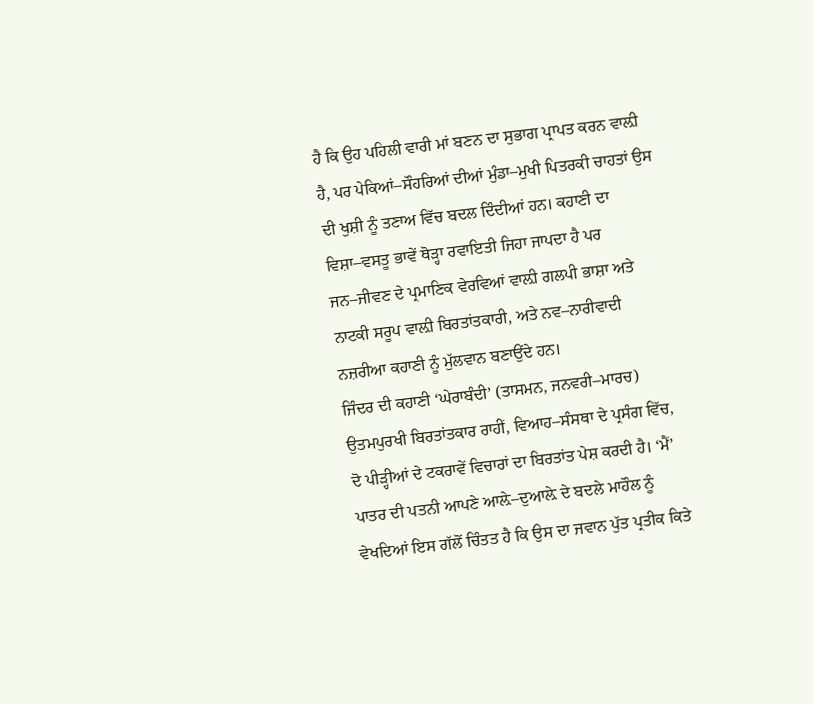ਹੈ ਕਿ ਉਹ ਪਹਿਲੀ ਵਾਰੀ ਮਾਂ ਬਣਨ ਦਾ ਸੁਭਾਗ ਪ੍ਰਾਪਤ ਕਰਨ ਵਾਲ਼ੀ ਹੈ, ਪਰ ਪੇਕਿਆਂ–ਸੌਹਰਿਆਂ ਦੀਆਂ ਮੁੰਡਾ–ਮੁਖੀ ਪਿਤਰਕੀ ਚਾਹਤਾਂ ਉਸ ਦੀ ਖੁਸ਼ੀ ਨੂੰ ਤਣਾਅ ਵਿੱਚ ਬਦਲ ਦਿੰਦੀਆਂ ਹਨ। ਕਹਾਣੀ ਦਾ ਵਿਸ਼ਾ–ਵਸਤੂ ਭਾਵੇਂ ਥੋੜ੍ਹਾ ਰਵਾਇਤੀ ਜਿਹਾ ਜਾਪਦਾ ਹੈ ਪਰ ਜਨ–ਜੀਵਣ ਦੇ ਪ੍ਰਮਾਣਿਕ ਵੇਰਵਿਆਂ ਵਾਲ਼ੀ ਗਲਪੀ ਭਾਸ਼ਾ ਅਤੇ ਨਾਟਕੀ ਸਰੂਪ ਵਾਲ਼ੀ ਬਿਰਤਾਂਤਕਾਰੀ, ਅਤੇ ਨਵ–ਨਾਰੀਵਾਦੀ ਨਜ਼ਰੀਆ ਕਹਾਣੀ ਨੂੰ ਮੁੱਲਵਾਨ ਬਣਾਉਂਦੇ ਹਨ।
ਜਿੰਦਰ ਦੀ ਕਹਾਣੀ ‘ਘੇਰਾਬੰਦੀ’ (ਤਾਸਮਨ, ਜਨਵਰੀ–ਮਾਰਚ) ਉਤਮਪੁਰਖੀ ਬਿਰਤਾਂਤਕਾਰ ਰਾਹੀਂ, ਵਿਆਹ–ਸੰਸਥਾ ਦੇ ਪ੍ਰਸੰਗ ਵਿੱਚ, ਦੋ ਪੀੜ੍ਹੀਆਂ ਦੇ ਟਕਰਾਵੇਂ ਵਿਚਾਰਾਂ ਦਾ ਬਿਰਤਾਂਤ ਪੇਸ਼ ਕਰਦੀ ਹੈ। ‘ਮੈਂ’ ਪਾਤਰ ਦੀ ਪਤਨੀ ਆਪਣੇ ਆਲ਼ੇ–ਦੁਆਲ਼ੇ ਦੇ ਬਦਲੇ ਮਾਹੌਲ ਨੂੰ ਵੇਖਦਿਆਂ ਇਸ ਗੱਲੋਂ ਚਿੰਤਤ ਹੈ ਕਿ ਉਸ ਦਾ ਜਵਾਨ ਪੁੱਤ ਪ੍ਰਤੀਕ ਕਿਤੇ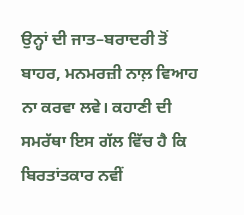ਉਨ੍ਹਾਂ ਦੀ ਜਾਤ–ਬਰਾਦਰੀ ਤੋਂ ਬਾਹਰ, ਮਨਮਰਜ਼ੀ ਨਾਲ਼ ਵਿਆਹ ਨਾ ਕਰਵਾ ਲਵੇ। ਕਹਾਣੀ ਦੀ ਸਮਰੱਥਾ ਇਸ ਗੱਲ ਵਿੱਚ ਹੈ ਕਿ ਬਿਰਤਾਂਤਕਾਰ ਨਵੀਂ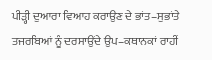ਪੀੜ੍ਹੀ ਦੁਆਰਾ ਵਿਆਹ ਕਰਾਉਣ ਦੇ ਭਾਂਤ–ਸੁਭਾਂਤੇ ਤਜਰਬਿਆਂ ਨੂੰ ਦਰਸਾਉਂਦੇ ਉਪ–ਕਥਾਨਕਾਂ ਰਾਹੀਂ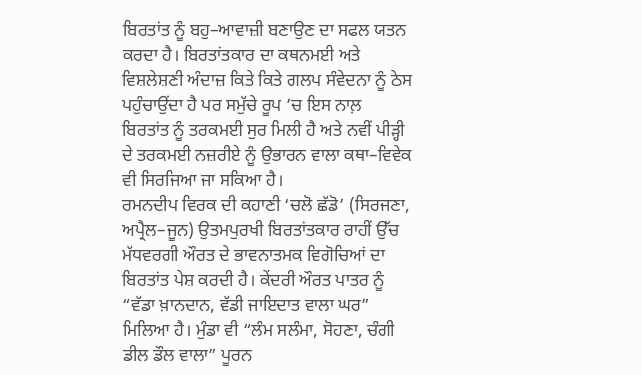ਬਿਰਤਾਂਤ ਨੂੰ ਬਹੁ–ਆਵਾਜ਼ੀ ਬਣਾਉਣ ਦਾ ਸਫਲ ਯਤਨ ਕਰਦਾ ਹੈ। ਬਿਰਤਾਂਤਕਾਰ ਦਾ ਕਥਨਮਈ ਅਤੇ ਵਿਸ਼ਲੇਸ਼ਣੀ ਅੰਦਾਜ਼ ਕਿਤੇ ਕਿਤੇ ਗਲਪ ਸੰਵੇਦਨਾ ਨੂੰ ਠੇਸ ਪਹੁੰਚਾਉਂਦਾ ਹੈ ਪਰ ਸਮੁੱਚੇ ਰੂਪ ’ਚ ਇਸ ਨਾਲ਼ ਬਿਰਤਾਂਤ ਨੂੰ ਤਰਕਮਈ ਸੁਰ ਮਿਲੀ ਹੈ ਅਤੇ ਨਵੀਂ ਪੀੜ੍ਹੀ ਦੇ ਤਰਕਮਈ ਨਜ਼ਰੀਏ ਨੂੰ ਉਭਾਰਨ ਵਾਲਾ ਕਥਾ–ਵਿਵੇਕ ਵੀ ਸਿਰਜਿਆ ਜਾ ਸਕਿਆ ਹੈ।
ਰਮਨਦੀਪ ਵਿਰਕ ਦੀ ਕਹਾਣੀ ‘ਚਲੋ ਛੱਡੋ’ (ਸਿਰਜਣਾ, ਅਪ੍ਰੈਲ–ਜੂਨ) ਉਤਮਪੁਰਖੀ ਬਿਰਤਾਂਤਕਾਰ ਰਾਹੀਂ ਉੱਚ ਮੱਧਵਰਗੀ ਔਰਤ ਦੇ ਭਾਵਨਾਤਮਕ ਵਿਗੋਚਿਆਂ ਦਾ ਬਿਰਤਾਂਤ ਪੇਸ਼ ਕਰਦੀ ਹੈ। ਕੇਂਦਰੀ ਔਰਤ ਪਾਤਰ ਨੂੰ “ਵੱਡਾ ਖ਼ਾਨਦਾਨ, ਵੱਡੀ ਜਾਇਦਾਤ ਵਾਲਾ ਘਰ” ਮਿਲਿਆ ਹੈ। ਮੁੰਡਾ ਵੀ “ਲੰਮ ਸਲੰਮਾ, ਸੋਹਣਾ, ਚੰਗੀ ਡੀਲ ਡੌਲ ਵਾਲਾ” ਪੂਰਨ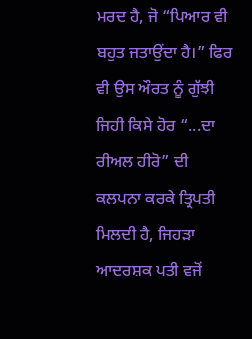ਮਰਦ ਹੈ, ਜੋ “ਪਿਆਰ ਵੀ ਬਹੁਤ ਜਤਾਉਂਦਾ ਹੈ।” ਫਿਰ ਵੀ ਉਸ ਔਰਤ ਨੂੰ ਗੁੱਝੀ ਜਿਹੀ ਕਿਸੇ ਹੋਰ “...ਦਾ ਰੀਅਲ ਹੀਰੋ” ਦੀ ਕਲਪਨਾ ਕਰਕੇ ਤ੍ਰਿਪਤੀ ਮਿਲਦੀ ਹੈ, ਜਿਹੜਾ ਆਦਰਸ਼ਕ ਪਤੀ ਵਜੋਂ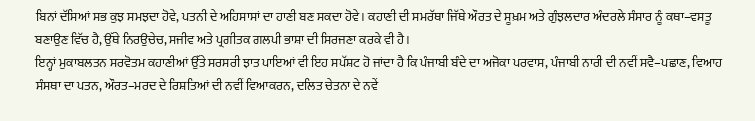ਬਿਨਾਂ ਦੱਸਿਆਂ ਸਭ ਕੁਝ ਸਮਝਦਾ ਹੋਵੇ, ਪਤਨੀ ਦੇ ਅਹਿਸਾਸਾਂ ਦਾ ਹਾਣੀ ਬਣ ਸਕਦਾ ਹੋਵੇ। ਕਹਾਣੀ ਦੀ ਸਮਰੱਥਾ ਜਿੱਥੇ ਔਰਤ ਦੇ ਸੂਖ਼ਮ ਅਤੇ ਗੁੰਝਲਦਾਰ ਅੰਦਰਲੇ ਸੰਸਾਰ ਨੂੰ ਕਥਾ–ਵਸਤੂ ਬਣਾਉਣ ਵਿੱਚ ਹੈ, ਉੱਥੇ ਨਿਰਉਚੇਚ, ਸਜੀਵ ਅਤੇ ਪ੍ਰਗੀਤਕ ਗਲਪੀ ਭਾਸ਼ਾ ਦੀ ਸਿਰਜਣਾ ਕਰਕੇ ਵੀ ਹੈ।
ਇਨ੍ਹਾਂ ਮੁਕਾਬਲਤਨ ਸਰਵੋਤਮ ਕਹਾਣੀਆਂ ਉੱਤੇ ਸਰਸਰੀ ਝਾਤ ਪਾਇਆਂ ਵੀ ਇਹ ਸਪੱਸ਼ਟ ਹੋ ਜਾਂਦਾ ਹੈ ਕਿ ਪੰਜਾਬੀ ਬੰਦੇ ਦਾ ਅਜੋਕਾ ਪਰਵਾਸ, ਪੰਜਾਬੀ ਨਾਰੀ ਦੀ ਨਵੀਂ ਸਵੈ–ਪਛਾਣ, ਵਿਆਹ ਸੰਸਥਾ ਦਾ ਪਤਨ, ਔਰਤ–ਮਰਦ ਦੇ ਰਿਸ਼ਤਿਆਂ ਦੀ ਨਵੀਂ ਵਿਆਕਰਨ, ਦਲਿਤ ਚੇਤਨਾ ਦੇ ਨਵੇਂ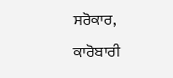ਸਰੋਕਾਰ, ਕਾਰੋਬਾਰੀ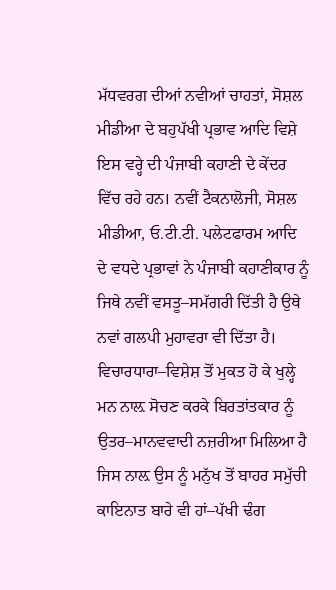ਮੱਧਵਰਗ ਦੀਆਂ ਨਵੀਆਂ ਚਾਹਤਾਂ, ਸੋਸ਼ਲ ਮੀਡੀਆ ਦੇ ਬਹੁਪੱਖੀ ਪ੍ਰਭਾਵ ਆਦਿ ਵਿਸ਼ੇ ਇਸ ਵਰ੍ਹੇ ਦੀ ਪੰਜਾਬੀ ਕਹਾਣੀ ਦੇ ਕੇਂਦਰ ਵਿੱਚ ਰਹੇ ਹਨ। ਨਵੀਂ ਟੈਕਨਾਲੋਜੀ, ਸੋਸ਼ਲ ਮੀਡੀਆ, ਓ.ਟੀ.ਟੀ. ਪਲੇਟਫਾਰਮ ਆਦਿ ਦੇ ਵਧਦੇ ਪ੍ਰਭਾਵਾਂ ਨੇ ਪੰਜਾਬੀ ਕਹਾਣੀਕਾਰ ਨੂੰ ਜਿਥੇ ਨਵੀਂ ਵਸਤੂ–ਸਮੱਗਰੀ ਦਿੱਤੀ ਹੈ ਉਥੇ ਨਵਾਂ ਗਲਪੀ ਮੁਹਾਵਰਾ ਵੀ ਦਿੱਤਾ ਹੈ। ਵਿਚਾਰਧਾਰਾ–ਵਿਸ਼ੇਸ਼ ਤੋਂ ਮੁਕਤ ਹੋ ਕੇ ਖੁਲ੍ਹੇ ਮਨ ਨਾਲ਼ ਸੋਚਣ ਕਰਕੇ ਬਿਰਤਾਂਤਕਾਰ ਨੂੰ ਉਤਰ–ਮਾਨਵਵਾਦੀ ਨਜ਼ਰੀਆ ਮਿਲਿਆ ਹੈ ਜਿਸ ਨਾਲ਼ ਉਸ ਨੂੰ ਮਨੁੱਖ ਤੋਂ ਬਾਹਰ ਸਮੁੱਚੀ ਕਾਇਨਾਤ ਬਾਰੇ ਵੀ ਹਾਂ–ਪੱਖੀ ਢੰਗ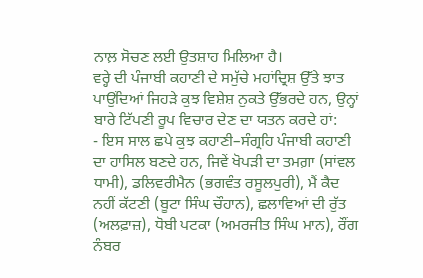ਨਾਲ਼ ਸੋਚਣ ਲਈ ਉਤਸ਼ਾਹ ਮਿਲਿਆ ਹੈ।
ਵਰ੍ਹੇ ਦੀ ਪੰਜਾਬੀ ਕਹਾਣੀ ਦੇ ਸਮੁੱਚੇ ਮਹਾਂਦ੍ਰਿਸ਼ ਉੱਤੇ ਝਾਤ ਪਾਉਂਦਿਆਂ ਜਿਹੜੇ ਕੁਝ ਵਿਸ਼ੇਸ਼ ਨੁਕਤੇ ਉੱਭਰਦੇ ਹਨ, ਉਨ੍ਹਾਂ ਬਾਰੇ ਟਿੱਪਣੀ ਰੂਪ ਵਿਚਾਰ ਦੇਣ ਦਾ ਯਤਨ ਕਰਦੇ ਹਾਂ:
- ਇਸ ਸਾਲ ਛਪੇ ਕੁਝ ਕਹਾਣੀ–ਸੰਗ੍ਰਹਿ ਪੰਜਾਬੀ ਕਹਾਣੀ ਦਾ ਹਾਸਿਲ ਬਣਦੇ ਹਨ, ਜਿਵੇਂ ਖੋਪੜੀ ਦਾ ਤਮਗ਼ਾ (ਸਾਂਵਲ ਧਾਮੀ), ਡਲਿਵਰੀਮੈਨ (ਭਗਵੰਤ ਰਸੂਲਪੁਰੀ), ਮੈਂ ਕੈਦ ਨਹੀਂ ਕੱਟਣੀ (ਬੂਟਾ ਸਿੰਘ ਚੌਹਾਨ), ਛਲਾਵਿਆਂ ਦੀ ਰੁੱਤ (ਅਲਫ਼ਾਜ਼), ਧੋਬੀ ਪਟਕਾ (ਅਮਰਜੀਤ ਸਿੰਘ ਮਾਨ), ਰੌਂਗ ਨੰਬਰ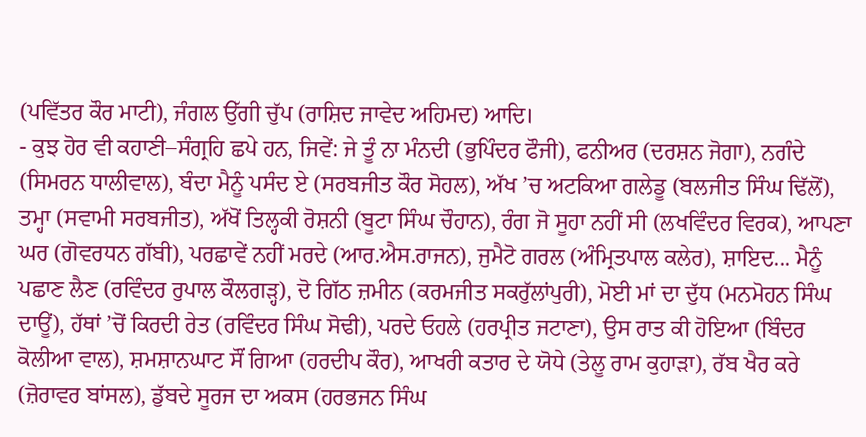(ਪਵਿੱਤਰ ਕੌਰ ਮਾਟੀ), ਜੰਗਲ ਉੱਗੀ ਚੁੱਪ (ਰਾਸ਼ਿਦ ਜਾਵੇਦ ਅਹਿਮਦ) ਆਦਿ।
- ਕੁਝ ਹੋਰ ਵੀ ਕਹਾਣੀ–ਸੰਗ੍ਰਹਿ ਛਪੇ ਹਨ, ਜਿਵੇਂ: ਜੇ ਤੂੰ ਨਾ ਮੰਨਦੀ (ਭੁਪਿੰਦਰ ਫੌਜੀ), ਫਨੀਅਰ (ਦਰਸ਼ਨ ਜੋਗਾ), ਨਗੰਦੇ (ਸਿਮਰਨ ਧਾਲੀਵਾਲ), ਬੰਦਾ ਮੈਨੂੰ ਪਸੰਦ ਏ (ਸਰਬਜੀਤ ਕੌਰ ਸੋਹਲ), ਅੱਖ ’ਚ ਅਟਕਿਆ ਗਲੇਡੂ (ਬਲਜੀਤ ਸਿੰਘ ਢਿੱਲੋਂ), ਤਮ੍ਹਾ (ਸਵਾਮੀ ਸਰਬਜੀਤ), ਅੱਖੋਂ ਤਿਲ੍ਹਕੀ ਰੋਸ਼ਨੀ (ਬੂਟਾ ਸਿੰਘ ਚੌਹਾਨ), ਰੰਗ ਜੋ ਸੂਹਾ ਨਹੀਂ ਸੀ (ਲਖਵਿੰਦਰ ਵਿਰਕ), ਆਪਣਾ ਘਰ (ਗੋਵਰਧਨ ਗੱਬੀ), ਪਰਛਾਵੇਂ ਨਹੀਂ ਮਰਦੇ (ਆਰ.ਐਸ.ਰਾਜਨ), ਜੁਮੈਟੋ ਗਰਲ (ਅੰਮ੍ਰਿਤਪਾਲ ਕਲੇਰ), ਸ਼ਾਇਦ... ਮੈਨੂੰ ਪਛਾਣ ਲੈਣ (ਰਵਿੰਦਰ ਰੁਪਾਲ ਕੌਲਗੜ੍ਹ), ਦੋ ਗਿੱਠ ਜ਼ਮੀਨ (ਕਰਮਜੀਤ ਸਕਰੁੱਲਾਂਪੁਰੀ), ਮੋਈ ਮਾਂ ਦਾ ਦੁੱਧ (ਮਨਮੋਹਨ ਸਿੰਘ ਦਾਊਂ), ਹੱਥਾਂ ’ਚੋਂ ਕਿਰਦੀ ਰੇਤ (ਰਵਿੰਦਰ ਸਿੰਘ ਸੋਢੀ), ਪਰਦੇ ਓਹਲੇ (ਹਰਪ੍ਰੀਤ ਜਟਾਣਾ), ਉਸ ਰਾਤ ਕੀ ਹੋਇਆ (ਬਿੰਦਰ ਕੋਲੀਆ ਵਾਲ), ਸ਼ਮਸ਼ਾਨਘਾਟ ਸੌਂ ਗਿਆ (ਹਰਦੀਪ ਕੌਰ), ਆਖਰੀ ਕਤਾਰ ਦੇ ਯੋਧੇ (ਤੇਲੂ ਰਾਮ ਕੁਹਾੜਾ), ਰੱਬ ਖੈਰ ਕਰੇ (ਜ਼ੋਰਾਵਰ ਬਾਂਸਲ), ਡੁੱਬਦੇ ਸੂਰਜ ਦਾ ਅਕਸ (ਹਰਭਜਨ ਸਿੰਘ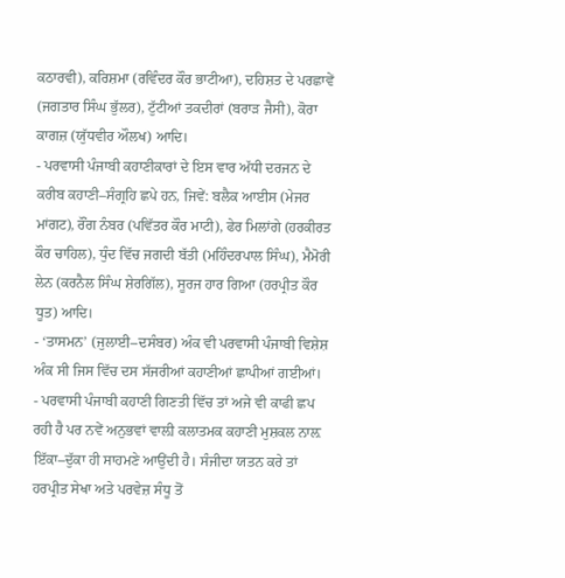ਕਠਾਰਵੀ), ਕਰਿਸ਼ਮਾ (ਰਵਿੰਦਰ ਕੌਰ ਭਾਟੀਆ), ਦਹਿਸ਼ਤ ਦੇ ਪਰਛਾਵੇਂ (ਜਗਤਾਰ ਸਿੰਘ ਭੁੱਲਰ), ਟੁੱਟੀਆਂ ਤਕਦੀਰਾਂ (ਬਰਾੜ ਜੈਸੀ), ਕੋਰਾ ਕਾਗਜ਼ (ਯੁੱਧਵੀਰ ਔਲਖ) ਆਦਿ।
- ਪਰਵਾਸੀ ਪੰਜਾਬੀ ਕਹਾਣੀਕਾਰਾਂ ਦੇ ਇਸ ਵਾਰ ਅੱਧੀ ਦਰਜਨ ਦੇ ਕਰੀਬ ਕਹਾਣੀ–ਸੰਗ੍ਰਹਿ ਛਪੇ ਹਨ, ਜਿਵੇਂ: ਬਲੈਕ ਆਈਸ (ਮੇਜਰ ਮਾਂਗਟ), ਰੌਂਗ ਨੰਬਰ (ਪਵਿੱਤਰ ਕੌਰ ਮਾਟੀ), ਫੇਰ ਮਿਲਾਂਗੇ (ਹਰਕੀਰਤ ਕੌਰ ਚਾਹਿਲ), ਧੁੰਦ ਵਿੱਚ ਜਗਦੀ ਬੱਤੀ (ਮਹਿੰਦਰਪਾਲ ਸਿੰਘ), ਮੈਮੋਰੀ ਲੇਨ (ਕਰਨੈਲ ਸਿੰਘ ਸ਼ੇਰਗਿੱਲ), ਸੂਰਜ ਹਾਰ ਗਿਆ (ਹਰਪ੍ਰੀਤ ਕੌਰ ਧੂਤ) ਆਦਿ।
- ‘ਤਾਸਮਨ’ (ਜੁਲਾਈ–ਦਸੰਬਰ) ਅੰਕ ਵੀ ਪਰਵਾਸੀ ਪੰਜਾਬੀ ਵਿਸ਼ੇਸ਼ ਅੰਕ ਸੀ ਜਿਸ ਵਿੱਚ ਦਸ ਸੱਜਰੀਆਂ ਕਹਾਣੀਆਂ ਛਾਪੀਆਂ ਗਈਆਂ।
- ਪਰਵਾਸੀ ਪੰਜਾਬੀ ਕਹਾਣੀ ਗਿਣਤੀ ਵਿੱਚ ਤਾਂ ਅਜੇ ਵੀ ਕਾਫੀ ਛਪ ਰਹੀ ਹੈ ਪਰ ਨਵੇਂ ਅਨੁਭਵਾਂ ਵਾਲ਼ੀ ਕਲਾਤਮਕ ਕਹਾਣੀ ਮੁਸ਼ਕਲ ਨਾਲ਼ ਇੱਕਾ–ਦੁੱਕਾ ਹੀ ਸਾਹਮਣੇ ਆਉਂਦੀ ਹੈ। ਸੰਜੀਦਾ ਯਤਨ ਕਰੇ ਤਾਂ ਹਰਪ੍ਰੀਤ ਸੇਖਾ ਅਤੇ ਪਰਵੇਜ਼ ਸੰਧੂ ਤੋਂ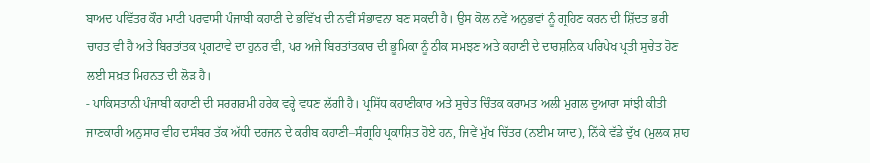ਬਾਅਦ ਪਵਿੱਤਰ ਕੌਰ ਮਾਟੀ ਪਰਵਾਸੀ ਪੰਜਾਬੀ ਕਹਾਣੀ ਦੇ ਭਵਿੱਖ ਦੀ ਨਵੀਂ ਸੰਭਾਵਨਾ ਬਣ ਸਕਦੀ ਹੈ। ਉਸ ਕੋਲ ਨਵੇਂ ਅਨੁਭਵਾਂ ਨੂੰ ਗ੍ਰਹਿਣ ਕਰਨ ਦੀ ਸ਼ਿੱਦਤ ਭਰੀ ਚਾਹਤ ਵੀ ਹੈ ਅਤੇ ਬਿਰਤਾਂਤਕ ਪ੍ਰਗਟਾਵੇ ਦਾ ਹੁਨਰ ਵੀ, ਪਰ ਅਜੇ ਬਿਰਤਾਂਤਕਾਰ ਦੀ ਭੂਮਿਕਾ ਨੂੰ ਠੀਕ ਸਮਝਣ ਅਤੇ ਕਹਾਣੀ ਦੇ ਦਾਰਸ਼ਨਿਕ ਪਰਿਪੇਖ ਪ੍ਰਤੀ ਸੁਚੇਤ ਹੋਣ ਲਈ ਸਖ਼ਤ ਮਿਹਨਤ ਦੀ ਲੋੜ ਹੈ।
- ਪਾਕਿਸਤਾਨੀ ਪੰਜਾਬੀ ਕਹਾਣੀ ਦੀ ਸਰਗਰਮੀ ਹਰੇਕ ਵਰ੍ਹੇ ਵਧਣ ਲੱਗੀ ਹੈ। ਪ੍ਰਸਿੱਧ ਕਹਾਣੀਕਾਰ ਅਤੇ ਸੁਚੇਤ ਚਿੰਤਕ ਕਰਾਮਤ ਅਲੀ ਮੁਗਲ ਦੁਆਰਾ ਸਾਂਝੀ ਕੀਤੀ ਜਾਣਕਾਰੀ ਅਨੁਸਾਰ ਵੀਹ ਦਸੰਬਰ ਤੱਕ ਅੱਧੀ ਦਰਜਨ ਦੇ ਕਰੀਬ ਕਹਾਣੀ–ਸੰਗ੍ਰਹਿ ਪ੍ਰਕਾਸ਼ਿਤ ਹੋਏ ਹਨ, ਜਿਵੇਂ ਮੁੱਖ ਚਿੱਤਰ (ਨਈਮ ਯਾਦ), ਨਿੱਕੇ ਵੱਡੇ ਦੁੱਖ (ਮੁਲਕ ਸ਼ਾਹ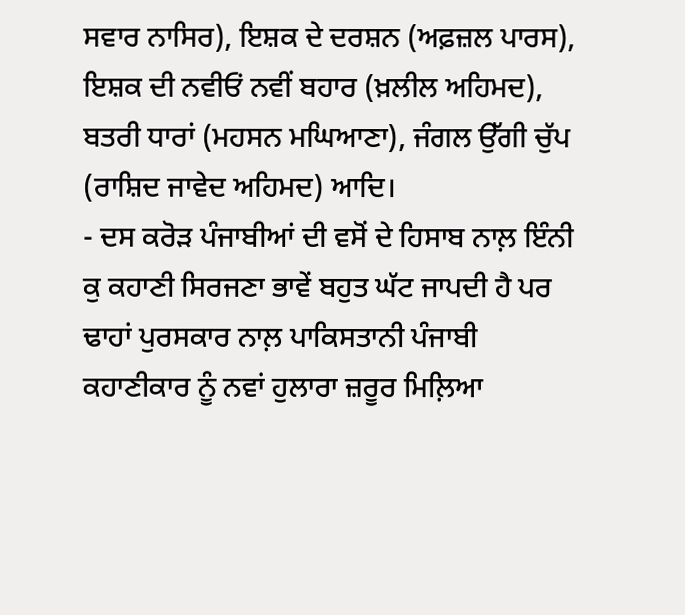ਸਵਾਰ ਨਾਸਿਰ), ਇਸ਼ਕ ਦੇ ਦਰਸ਼ਨ (ਅਫ਼ਜ਼ਲ ਪਾਰਸ), ਇਸ਼ਕ ਦੀ ਨਵੀਓਂ ਨਵੀਂ ਬਹਾਰ (ਖ਼ਲੀਲ ਅਹਿਮਦ), ਬਤਰੀ ਧਾਰਾਂ (ਮਹਸਨ ਮਘਿਆਣਾ), ਜੰਗਲ ਉੱਗੀ ਚੁੱਪ (ਰਾਸ਼ਿਦ ਜਾਵੇਦ ਅਹਿਮਦ) ਆਦਿ।
- ਦਸ ਕਰੋੜ ਪੰਜਾਬੀਆਂ ਦੀ ਵਸੋਂ ਦੇ ਹਿਸਾਬ ਨਾਲ਼ ਇੰਨੀ ਕੁ ਕਹਾਣੀ ਸਿਰਜਣਾ ਭਾਵੇਂ ਬਹੁਤ ਘੱਟ ਜਾਪਦੀ ਹੈ ਪਰ ਢਾਹਾਂ ਪੁਰਸਕਾਰ ਨਾਲ਼ ਪਾਕਿਸਤਾਨੀ ਪੰਜਾਬੀ ਕਹਾਣੀਕਾਰ ਨੂੰ ਨਵਾਂ ਹੁਲਾਰਾ ਜ਼ਰੂਰ ਮਿਲ਼ਿਆ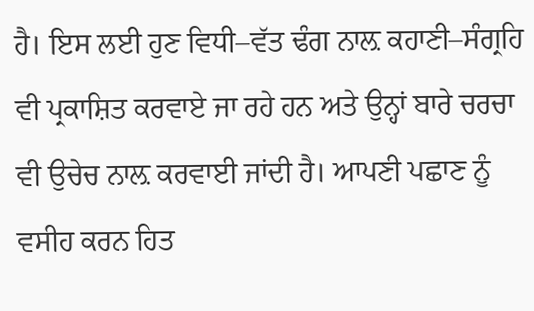ਹੈ। ਇਸ ਲਈ ਹੁਣ ਵਿਧੀ–ਵੱਤ ਢੰਗ ਨਾਲ਼ ਕਹਾਣੀ–ਸੰਗ੍ਰਹਿ ਵੀ ਪ੍ਰਕਾਸ਼ਿਤ ਕਰਵਾਏ ਜਾ ਰਹੇ ਹਨ ਅਤੇ ਉਨ੍ਹਾਂ ਬਾਰੇ ਚਰਚਾ ਵੀ ਉਚੇਚ ਨਾਲ਼ ਕਰਵਾਈ ਜਾਂਦੀ ਹੈ। ਆਪਣੀ ਪਛਾਣ ਨੂੰ ਵਸੀਹ ਕਰਨ ਹਿਤ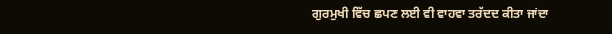ਗੁਰਮੁਖੀ ਵਿੱਚ ਛਪਣ ਲਈ ਵੀ ਵਾਹਵਾ ਤਰੱਦਦ ਕੀਤਾ ਜਾਂਦਾ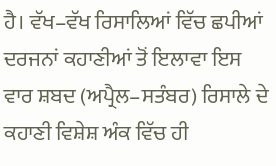ਹੈ। ਵੱਖ–ਵੱਖ ਰਿਸਾਲਿਆਂ ਵਿੱਚ ਛਪੀਆਂ ਦਰਜਨਾਂ ਕਹਾਣੀਆਂ ਤੋਂ ਇਲਾਵਾ ਇਸ ਵਾਰ ਸ਼ਬਦ (ਅਪ੍ਰੈਲ–ਸਤੰਬਰ) ਰਿਸਾਲੇ ਦੇ ਕਹਾਣੀ ਵਿਸ਼ੇਸ਼ ਅੰਕ ਵਿੱਚ ਹੀ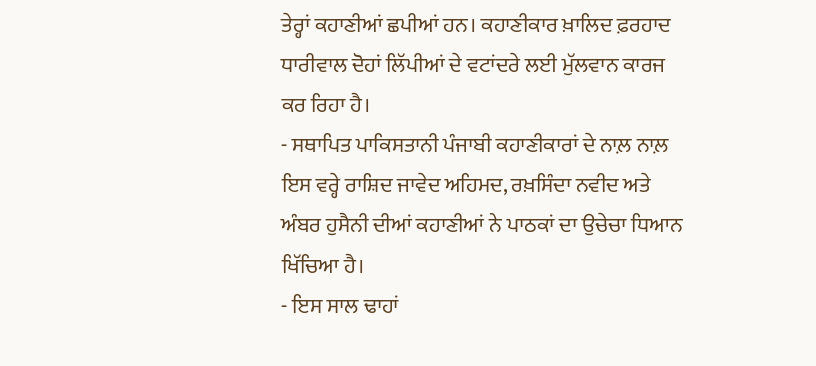ਤੇਰ੍ਹਾਂ ਕਹਾਣੀਆਂ ਛਪੀਆਂ ਹਨ। ਕਹਾਣੀਕਾਰ ਖ਼ਾਲਿਦ ਫ਼ਰਹਾਦ ਧਾਰੀਵਾਲ ਦੋਹਾਂ ਲਿੱਪੀਆਂ ਦੇ ਵਟਾਂਦਰੇ ਲਈ ਮੁੱਲਵਾਨ ਕਾਰਜ ਕਰ ਰਿਹਾ ਹੈ।
- ਸਥਾਪਿਤ ਪਾਕਿਸਤਾਨੀ ਪੰਜਾਬੀ ਕਹਾਣੀਕਾਰਾਂ ਦੇ ਨਾਲ਼ ਨਾਲ਼ ਇਸ ਵਰ੍ਹੇ ਰਾਸ਼ਿਦ ਜਾਵੇਦ ਅਹਿਮਦ, ਰਖ਼ਸਿੰਦਾ ਨਵੀਦ ਅਤੇ ਅੰਬਰ ਹੁਸੈਨੀ ਦੀਆਂ ਕਹਾਣੀਆਂ ਨੇ ਪਾਠਕਾਂ ਦਾ ਉਚੇਚਾ ਧਿਆਨ ਖਿੱਚਿਆ ਹੈ।
- ਇਸ ਸਾਲ ਢਾਹਾਂ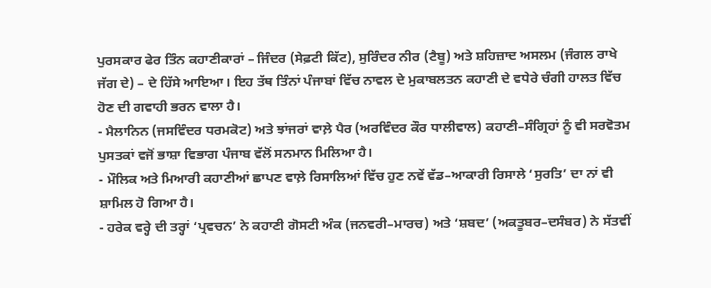ਪੁਰਸਕਾਰ ਫੇਰ ਤਿੰਨ ਕਹਾਣੀਕਾਰਾਂ – ਜਿੰਦਰ (ਸੇਫ਼ਟੀ ਕਿੱਟ), ਸੁਰਿੰਦਰ ਨੀਰ (ਟੈਬੂ) ਅਤੇ ਸ਼ਹਿਜ਼ਾਦ ਅਸਲਮ (ਜੰਗਲ ਰਾਖੇ ਜੱਗ ਦੇ) – ਦੇ ਹਿੱਸੇ ਆਇਆ। ਇਹ ਤੱਥ ਤਿੰਨਾਂ ਪੰਜਾਬਾਂ ਵਿੱਚ ਨਾਵਲ ਦੇ ਮੁਕਾਬਲਤਨ ਕਹਾਣੀ ਦੇ ਵਧੇਰੇ ਚੰਗੀ ਹਾਲਤ ਵਿੱਚ ਹੋਣ ਦੀ ਗਵਾਹੀ ਭਰਨ ਵਾਲਾ ਹੈ।
- ਮੈਲਾਨਿਨ (ਜਸਵਿੰਦਰ ਧਰਮਕੋਟ) ਅਤੇ ਝਾਂਜਰਾਂ ਵਾਲ਼ੇ ਪੈਰ (ਅਰਵਿੰਦਰ ਕੌਰ ਧਾਲੀਵਾਲ) ਕਹਾਣੀ–ਸੰਗ੍ਰਿਹਾਂ ਨੂੰ ਵੀ ਸਰਵੋਤਮ ਪੁਸਤਕਾਂ ਵਜੋਂ ਭਾਸ਼ਾ ਵਿਭਾਗ ਪੰਜਾਬ ਵੱਲੋਂ ਸਨਮਾਨ ਮਿਲਿਆ ਹੈ।
- ਮੌਲਿਕ ਅਤੇ ਮਿਆਰੀ ਕਹਾਣੀਆਂ ਛਾਪਣ ਵਾਲ਼ੇ ਰਿਸਾਲਿਆਂ ਵਿੱਚ ਹੁਣ ਨਵੇਂ ਵੱਡ–ਆਕਾਰੀ ਰਿਸਾਲੇ ‘ਸੁਰਤਿ’ ਦਾ ਨਾਂ ਵੀ ਸ਼ਾਮਿਲ ਹੋ ਗਿਆ ਹੈ।
- ਹਰੇਕ ਵਰ੍ਹੇ ਦੀ ਤਰ੍ਹਾਂ ‘ਪ੍ਰਵਚਨ’ ਨੇ ਕਹਾਣੀ ਗੋਸਟੀ ਅੰਕ (ਜਨਵਰੀ–ਮਾਰਚ) ਅਤੇ ‘ਸ਼ਬਦ’ (ਅਕਤੂਬਰ–ਦਸੰਬਰ) ਨੇ ਸੱਤਵੀਂ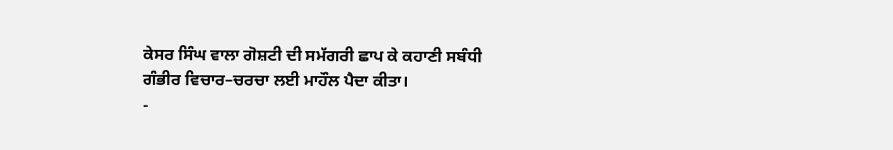ਕੇਸਰ ਸਿੰਘ ਵਾਲਾ ਗੋਸ਼ਟੀ ਦੀ ਸਮੱਗਰੀ ਛਾਪ ਕੇ ਕਹਾਣੀ ਸਬੰਧੀ ਗੰਭੀਰ ਵਿਚਾਰ–ਚਰਚਾ ਲਈ ਮਾਹੌਲ ਪੈਦਾ ਕੀਤਾ।
-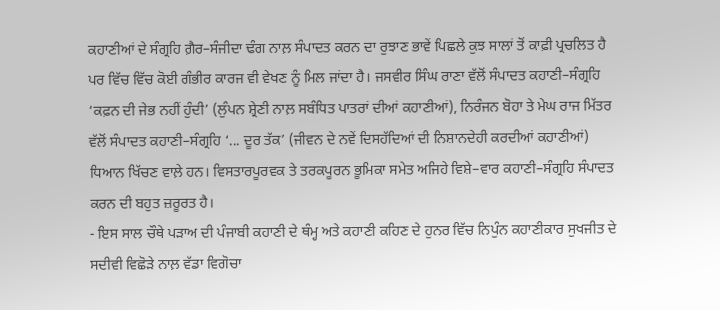ਕਹਾਣੀਆਂ ਦੇ ਸੰਗ੍ਰਹਿ ਗ਼ੈਰ–ਸੰਜੀਦਾ ਢੰਗ ਨਾਲ਼ ਸੰਪਾਦਤ ਕਰਨ ਦਾ ਰੁਝਾਣ ਭਾਵੇਂ ਪਿਛਲੇ ਕੁਝ ਸਾਲਾਂ ਤੋਂ ਕਾਫ਼ੀ ਪ੍ਰਚਲਿਤ ਹੈ ਪਰ ਵਿੱਚ ਵਿੱਚ ਕੋਈ ਗੰਭੀਰ ਕਾਰਜ ਵੀ ਵੇਖਣ ਨੂੰ ਮਿਲ ਜਾਂਦਾ ਹੈ। ਜਸਵੀਰ ਸਿੰਘ ਰਾਣਾ ਵੱਲੋਂ ਸੰਪਾਦਤ ਕਹਾਣੀ–ਸੰਗ੍ਰਹਿ ‘ਕਫ਼ਨ ਦੀ ਜੇਭ ਨਹੀਂ ਹੁੰਦੀ’ (ਲੁੰਪਨ ਸ਼੍ਰੇਣੀ ਨਾਲ਼ ਸਬੰਧਿਤ ਪਾਤਰਾਂ ਦੀਆਂ ਕਹਾਣੀਆਂ), ਨਿਰੰਜਨ ਬੋਹਾ ਤੇ ਮੇਘ ਰਾਜ ਮਿੱਤਰ ਵੱਲੋਂ ਸੰਪਾਦਤ ਕਹਾਣੀ–ਸੰਗ੍ਰਹਿ ‘... ਦੂਰ ਤੱਕ’ (ਜੀਵਨ ਦੇ ਨਵੇਂ ਦਿਸਹੱਦਿਆਂ ਦੀ ਨਿਸ਼ਾਨਦੇਹੀ ਕਰਦੀਆਂ ਕਹਾਣੀਆਂ) ਧਿਆਨ ਖਿੱਚਣ ਵਾਲ਼ੇ ਹਨ। ਵਿਸਤਾਰਪੂਰਵਕ ਤੇ ਤਰਕਪੂਰਨ ਭੂਮਿਕਾ ਸਮੇਤ ਅਜਿਹੇ ਵਿਸ਼ੇ–ਵਾਰ ਕਹਾਣੀ–ਸੰਗ੍ਰਹਿ ਸੰਪਾਦਤ ਕਰਨ ਦੀ ਬਹੁਤ ਜ਼ਰੂਰਤ ਹੈ।
- ਇਸ ਸਾਲ ਚੌਥੇ ਪੜਾਅ ਦੀ ਪੰਜਾਬੀ ਕਹਾਣੀ ਦੇ ਥੰਮ੍ਹ ਅਤੇ ਕਹਾਣੀ ਕਹਿਣ ਦੇ ਹੁਨਰ ਵਿੱਚ ਨਿਪੁੰਨ ਕਹਾਣੀਕਾਰ ਸੁਖਜੀਤ ਦੇ ਸਦੀਵੀ ਵਿਛੋੜੇ ਨਾਲ਼ ਵੱਡਾ ਵਿਗੋਚਾ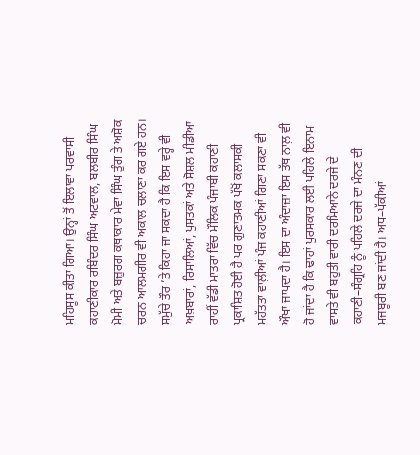ਮਹਿਸੂਸ ਕੀਤਾ ਗਿਆ। ਉਨ੍ਹਾਂ ਤੋਂ ਇਲਾਵਾ ਪਰਵਾਸੀ ਕਹਾਣੀਕਾਰ ਰਬਿੰਦਰ ਸਿੰਘ ਅਟਵਾਲ, ਬਲਬੀਰ ਸਿੰਘ ਮੋਮੀ ਅਤੇ ਬਜ਼ੁਰਗ ਕਥਾਕਾਰ ਮੇਵਾ ਸਿੰਘ ਤੁੰਗ ਤੇ ਅਸ਼ੋਕ ਚਰਨ ਆਲਮਗੀਰ ਵੀ ਅਕਾਲ ਚਲਾਣਾ ਕਰ ਗਏ ਹਨ।
ਸਮੁੱਚੇ ਤੌਰ ’ਤੇ ਕਿਹਾ ਜਾ ਸਕਦਾ ਹੈ ਕਿ ਇਸ ਵਰ੍ਹੇ ਵੀ ਅਖ਼ਬਾਰਾਂ, ਰਿਸਾਲਿਆਂ, ਪੁਸਤਕਾਂ ਅਤੇ ਸੋਸ਼ਲ ਮੀਡੀਆ ਰਾਹੀਂ ਵੱਡੀ ਮਾਤਰਾ ਵਿੱਚ ਮੌਲਿਕ ਪੰਜਾਬੀ ਕਹਾਣੀ ਪ੍ਰਕਾਸ਼ਿਤ ਹੋਈ ਹੈ ਪਰ ਗੁਣਾਤਮਕ ਪੱਖੋਂ ਕਲਾਸਕੀ ਮਹੱਤਤਾ ਵਾਲ਼ੀਆਂ ਪੰਜ ਕਹਾਣੀਆਂ ਗਿਣਾ ਸਕਣਾ ਵੀ ਔਖਾ ਜਾਪਦਾ ਹੈ। ਇਸ ਦਾ ਅੰਦਾਜ਼ਾ ਇਸ ਤੱਥ ਨਾਲ਼ ਵੀ ਹੋ ਜਾਂਦਾ ਹੈ ਕਿ ਢਾਹਾਂ ਪੁਰਸਕਾਰ ਲਈ ਪਹਿਲੇ ਇਨਾਮ ਵਾਸਤੇ ਵੀ ਬਹੁਤੀ ਵਾਰੀ ਦਰਮਿਆਨੇ ਦਰਜੇ ਦੇ ਕਹਾਣੀ–ਸੰਗ੍ਰਹਿ ਨੂੰ ਪਹਿਲੇ ਦਰਜੇ ਦਾ ਮੰਨਣ ਦੀ ਮਜਬੂਰੀ ਬਣ ਜਾਂਦੀ ਹੈ। ਅਧ–ਪੱਕੀਆਂ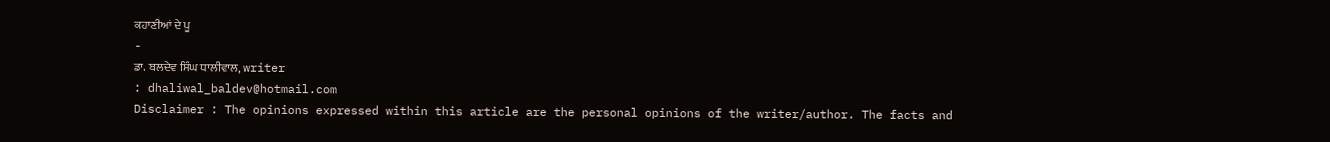ਕਹਾਣੀਆਂ ਦੇ ਪੂ
-
ਡਾ. ਬਲਦੇਵ ਸਿੰਘ ਧਾਲੀਵਾਲ, writer
: dhaliwal_baldev@hotmail.com
Disclaimer : The opinions expressed within this article are the personal opinions of the writer/author. The facts and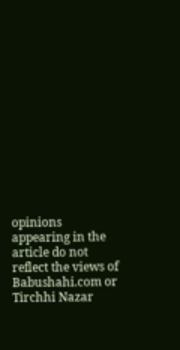opinions appearing in the article do not reflect the views of Babushahi.com or Tirchhi Nazar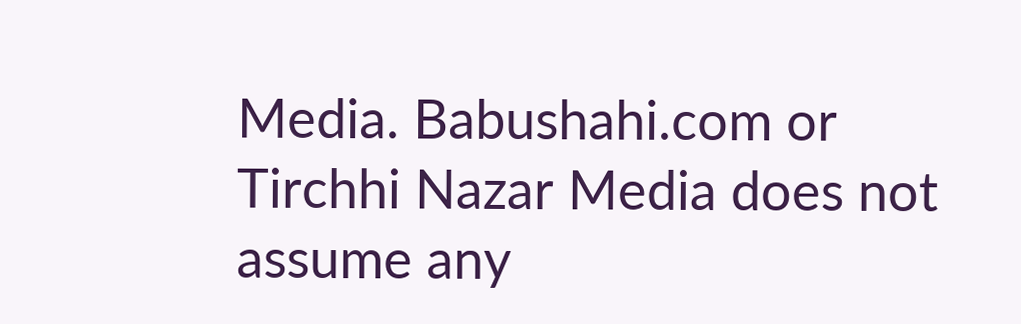Media. Babushahi.com or Tirchhi Nazar Media does not assume any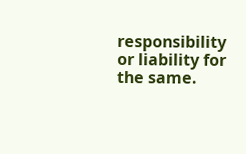responsibility or liability for the same.